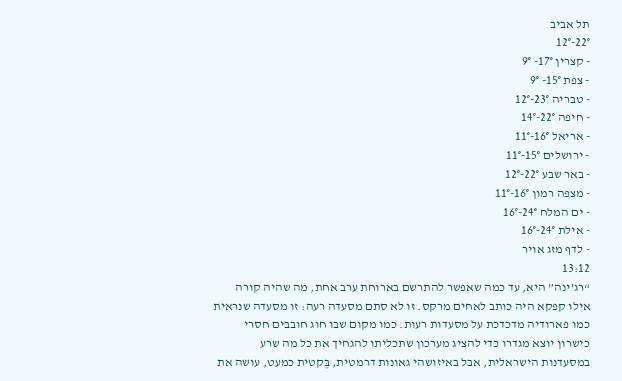תל אביב
22°-12°
- קצרין 17°- 9°
- צפת 15°- 9°
- טבריה 23°-12°
- חיפה 22°-14°
- אריאל 16°-11°
- ירושלים 15°-11°
- באר שבע 22°-12°
- מצפה רמון 16°-11°
- ים המלח 24°-16°
- אילת 24°-16°
- לדף מזג אויר
13:12
“רג’ינה” היא, עד כמה שאפשר להתרשם בארוחת ערב אחת, מה שהיה קורה אילו קפקא היה כותב לאחים מרקס. זו לא סתם מסעדה רעה: זו מסעדה שנראית כמו פארודיה מדכדכת על מסעדות רעות. כמו מקום שבו חוג חובבים חסרי כישרון יוצא מגדרו כדי להציג מערכון שתכליתו להגחיך את כל מה שרע במסעדנות הישראלית, אבל באיזושהי גאונות דרמטית, בֶּקטית כמעט, עושה את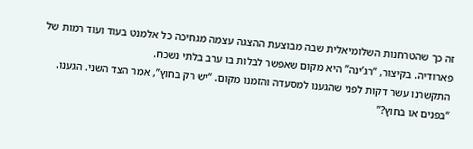זה כך שהטרחנות השלומיאלית שבה מבוצעת ההצגה עצמה מגחיכה כל אלמנט בעוד ועוד רמות של פארודיה. בקיצור, “רג’ינה” היא מקום שאפשר לבלות בו ערב בלתי נשכח.
התקשרנו עשר דקות לפני שהגענו למסעדה והזמנו מקום. “יש רק בחוץ”, אמר הצד השני. הגענו. “בפנים או בחוץ?”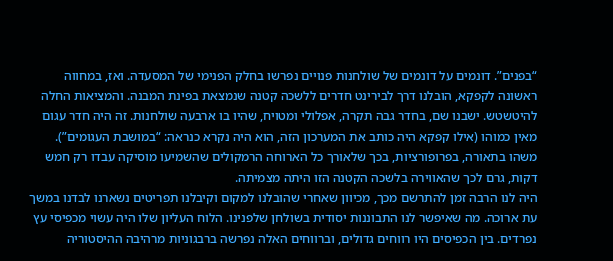“בפנים”. דונמים על דונמים של שולחנות פנויים נפרשו בחלק הפנימי של המסעדה. ואז, במחווה ראשונה לקפקא, הובלנו דרך לבירינט חדרים ללשכה קטנה שנמצאת בפינת המבנה. והמציאות החלה להיטשטש. ישבנו שם, בחדר גבה תקרה, אפלולי ומטויח, שהיו בו ארבעה שולחנות. זה היה חדר עגום מאין כמוהו (אילו קפקא היה כותב את המערכון הזה, הוא היה נקרא כנראה: “במושבת העגומים”). משהו בתאורה, בפרופורציות, בכך שלאורך כל הארוחה הרמקולים שהשמיעו מוסיקה עבדו רק חמש דקות, גרם לכך שהאווירה בלשכה הקטנה הזו היתה מצמיתה.
היה לנו הרבה זמן להתרשם מכך, מכיוון שאחרי שהובלנו למקום וקיבלנו תפריטים נשארנו לבדנו במשך עת ארוכה. מה שאיפשר לנו התבוננות יסודית בשולחן שלפנינו. הלוח העליון שלו היה עשוי מכפיסי עץ נפרדים. בין הכפיסים היו רווחים גדולים, וברווחים האלה נפרשה ברבגוניות מרהיבה ההיסטוריה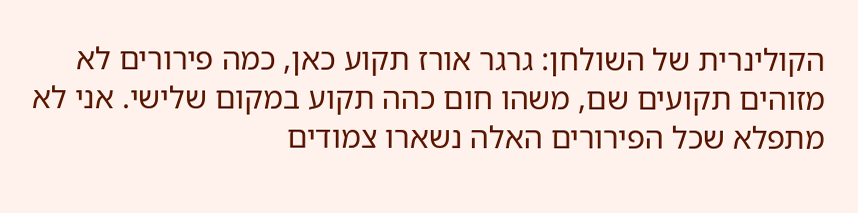הקולינרית של השולחן: גרגר אורז תקוע כאן, כמה פירורים לא מזוהים תקועים שם, משהו חום כהה תקוע במקום שלישי. אני לא מתפלא שכל הפירורים האלה נשארו צמודים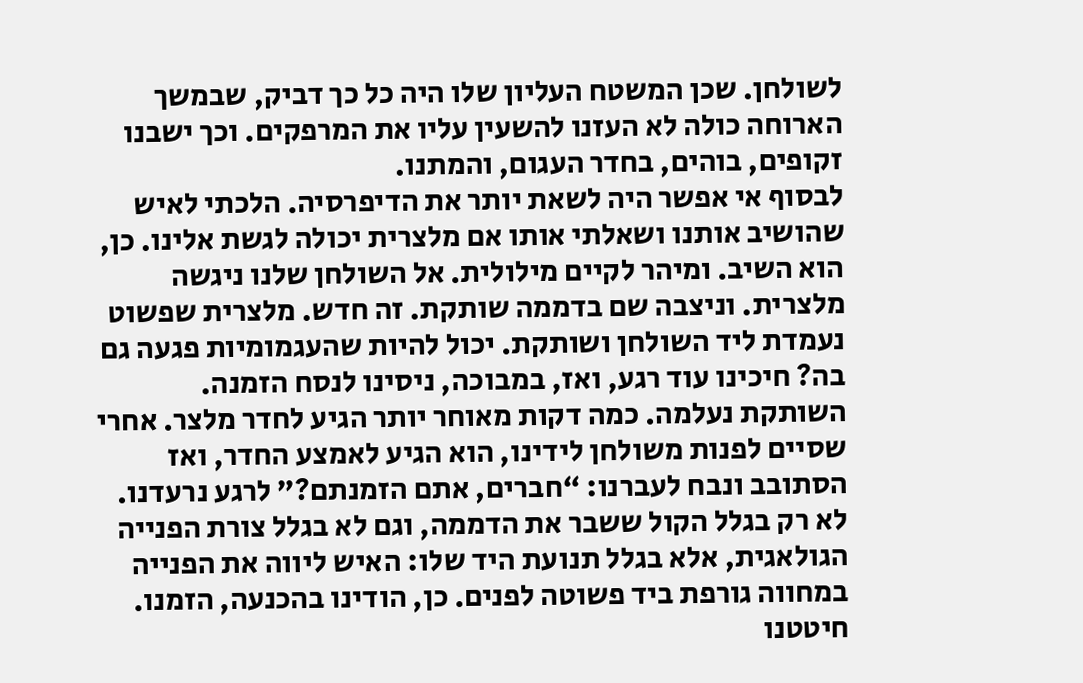לשולחן. שכן המשטח העליון שלו היה כל כך דביק, שבמשך הארוחה כולה לא העזנו להשעין עליו את המרפקים. וכך ישבנו זקופים, בוהים, בחדר העגום, והמתנו.
לבסוף אי אפשר היה לשאת יותר את הדיפרסיה. הלכתי לאיש שהושיב אותנו ושאלתי אותו אם מלצרית יכולה לגשת אלינו. כן, הוא השיב. ומיהר לקיים מילולית. אל השולחן שלנו ניגשה מלצרית. וניצבה שם בדממה שותקת. זה חדש. מלצרית שפשוט נעמדת ליד השולחן ושותקת. יכול להיות שהעגמומיות פגעה גם בה? חיכינו עוד רגע, ואז, במבוכה, ניסינו לנסח הזמנה. השותקת נעלמה. כמה דקות מאוחר יותר הגיע לחדר מלצר. אחרי שסיים לפנות משולחן לידינו, הוא הגיע לאמצע החדר, ואז הסתובב ונבח לעברנו: “חברים, אתם הזמנתם?” לרגע נרעדנו. לא רק בגלל הקול ששבר את הדממה, וגם לא בגלל צורת הפנייה הגולאגית, אלא בגלל תנועת היד שלו: האיש ליווה את הפנייה במחווה גורפת ביד פשוטה לפנים. כן, הודינו בהכנעה, הזמנו.
חיטטנו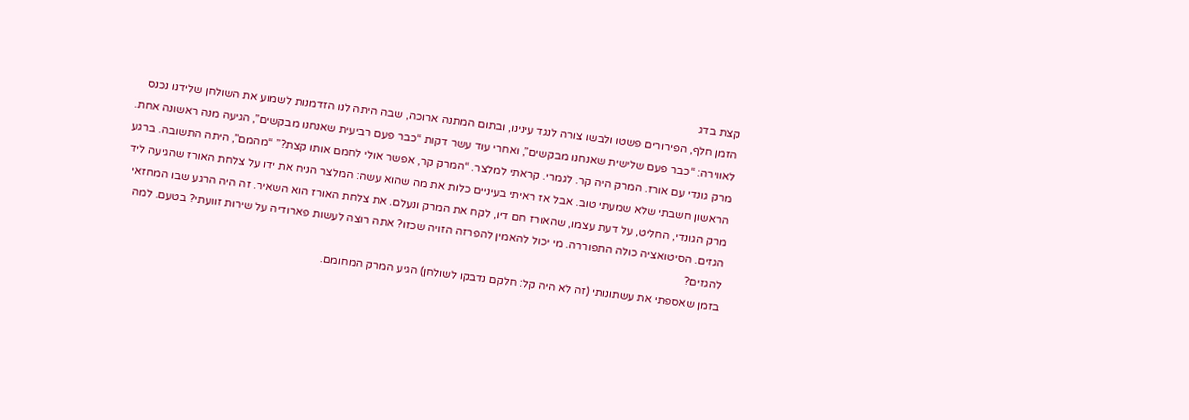קצת בדג
הזמן חלף, הפירורים פשטו ולבשו צורה לנגד עינינו, ובתום המתנה ארוכה, שבה היתה לנו הזדמנות לשמוע את השולחן שלידנו נכנס לאווירה: “כבר פעם שלישית שאנחנו מבקשים”, ואחרי עוד עשר דקות “כבר פעם רביעית שאנחנו מבקשים”, הגיעה מנה ראשונה אחת. מרק גונדי עם אורז. המרק היה קר. לגמרי. קראתי למלצר. “המרק קר, אפשר אולי לחמם אותו קצת?” “מהמם”, היתה התשובה. ברגע הראשון חשבתי שלא שמעתי טוב. אבל אז ראיתי בעיניים כלות את מה שהוא עשה: המלצר הניח את ידו על צלחת האורז שהגיעה ליד מרק הגונדי, החליט, על דעת עצמו, שהאורז חם דיו, לקח את המרק ונעלם. את צלחת האורז הוא השאיר. זה היה הרגע שבו המחזאי הגזים. הסיטואציה כולה התפוררה. מי יכול להאמין להפרזה הזויה שכזו? אתה רוצה לעשות פארודיה על שירות זוועתי? בטעם. למה להגזים?
בזמן שאספתי את עשתונותי (זה לא היה קל: חלקם נדבקו לשולחן) הגיע המרק המחומם.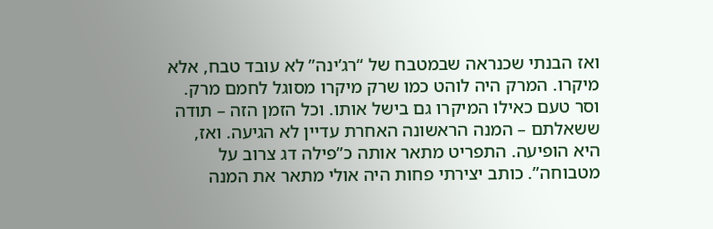ואז הבנתי שכנראה שבמטבח של “רג’ינה” לא עובד טבח, אלא מיקרו. המרק היה לוהט כמו שרק מיקרו מסוגל לחמם מרק. וסר טעם כאילו המיקרו גם בישל אותו. וכל הזמן הזה – תודה ששאלתם – המנה הראשונה האחרת עדיין לא הגיעה. ואז, היא הופיעה. התפריט מתאר אותה כ”פילה דג צרוב על מטבוחה”. כותב יצירתי פחות היה אולי מתאר את המנה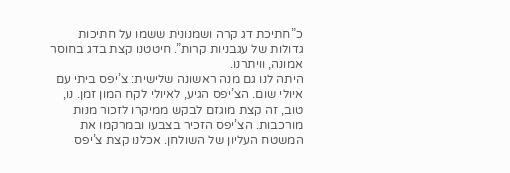כ”חתיכת דג קרה ושמנונית ששמו על חתיכות גדולות של עגבניות קרות”. חיטטנו קצת בדג בחוסר אמונה, וויתרנו.
היתה לנו גם מנה ראשונה שלישית: צ’יפס ביתי עם איולי שום. הצ’יפס הגיע, לאיולי לקח המון זמן. נו, טוב, זה קצת מוגזם לבקש ממיקרו לזכור מנות מורכבות. הצ’יפס הזכיר בצבעו ובמרקמו את המשטח העליון של השולחן. אכלנו קצת צ’יפס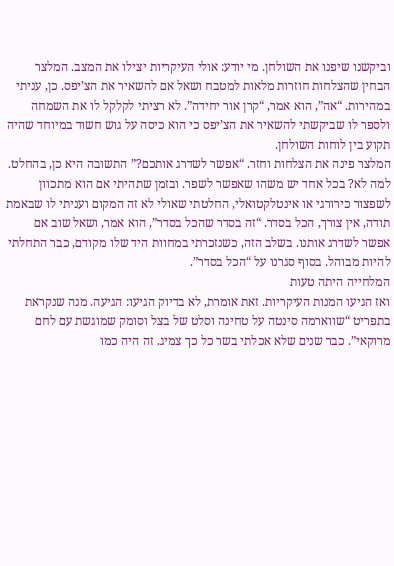וביקשנו שיפנו את השולחן. מי יודע: אולי העיקריות יצילו את המצב. המלצר הבחין שהצלחות חוזרות מלאות למטבח ושאל אם להשאיר את הצ’יפס. כן, עניתי במהירות. “אה”, הוא אמר, “קרן אור יחידה”. לא רציתי לקלקל לו את השמחה ולספר לו שביקשתי להשאיר את הצ’יפס כי הוא כיסה על גוש חשוד במיוחד שהיה תקוע בין לוחות השולחן.
המלצר פינה את הצלחות וחזר. “אפשר לשדרג אותכם?” התשובה היא כן, בהחלט. למה לא? בכל אחד יש משהו שאפשר לשפר. ובזמן שתהיתי אם הוא מתכוון לשפצור כירורגי או אינטלקטואלי, החלטתי שאולי לא זה המקום ועניתי לו שבאמת תודה, אין צורך, הכל בסדר. “זה בסדר שהכל בסדר”, הוא אמר, ושאל שוב אם אפשר לשדרג אותנו. בשלב הזה, כשנזכרתי במחוות היד שלו מקודם, כבר התחלתי להיות מבוהל. בסוף סגרנו על “הכל בסדר”.
המלחייה היתה טעות
ואז הגיעו המנות העיקריות. זאת אומרת, לא בדיוק הגיעו: הגיעה. מנה שנקראת בתפריט “שווארמה סינטה על טחינה וסלט של בצל וסומק שמוגשת עם לחם מרוקאי”. כבר שנים שלא אכלתי בשר כל כך צמיג. זה היה כמו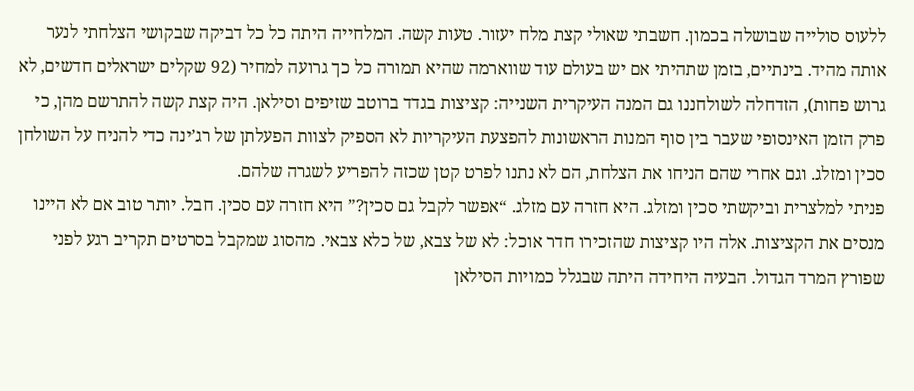ללעוס סולייה שבושלה בכמון. חשבתי שאולי קצת מלח יעזור. טעות קשה. המלחייה היתה כל כל דביקה שבקושי הצלחתי לנער אותה מהיד. בינתיים, בזמן שתהיתי אם יש בעולם עוד שווארמה שהיא תמורה כל כך גרועה למחיר (92 שקלים ישראלים חדשים, לא גרוש פחות), הזדחלה לשולחננו גם המנה העיקרית השנייה: קציצות בגדד ברוטב שזיפים וסילאן. היה קצת קשה להתרשם מהן, כי פרק הזמן האינסופי שעבר בין סוף המנות הראשונות להפצעת העיקריות לא הספיק לצוות הפעלתן של רג’ינה כדי להניח על השולחן סכין ומזלג. וגם אחרי שהם הניחו את הצלחת, הם לא נתנו לפרט קטן שכזה להפריע לשגרה שלהם.
פניתי למלצרית וביקשתי סכין ומזלג. היא חזרה עם מזלג. “אפשר לקבל גם סכין?” היא חזרה עם סכין. חבל. יותר טוב אם לא היינו מנסים את הקציצות. אלה היו קציצות שהזכירו חדר אוכל: לא של צבא, של כלא צבאי. מהסוג שמקבל בסרטים תקריב רגע לפני שפורץ המרד הגדול. הבעיה היחידה היתה שבגלל כמויות הסילאן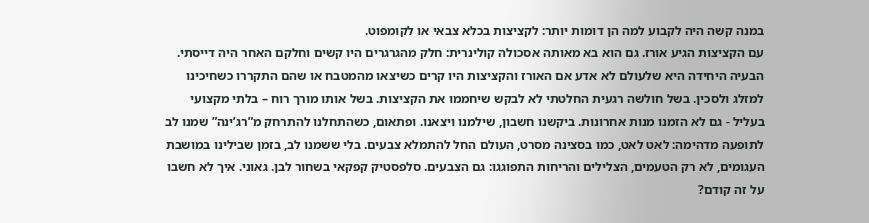במנה קשה היה לקבוע למה הן דומות יותר: לקציצות בכלא צבאי או לקומפוט.
עם הקציצות הגיע אורז. גם הוא בא מאותה אסכולה קולינרית: חלק מהגרגרים היו קשים וחלקם האחר היה דייסתי. הבעיה היחידה היא שלעולם לא אדע אם האורז והקציצות היו קרים כשיצאו מהמטבח או שהם התקררו כשחיכינו למזלג ולסכין. בשל חולשה רגעית החלטתי לא לבקש שיחממו את הקציצות. בשל אותו מורך רוח – בלתי מקצועי בעליל - גם לא הזמנו מנות אחרונות. ביקשנו חשבון, שילמנו ויצאנו. ופתאום, כשהתחלנו להתרחק מ”רג’ינה” שמנו לב לתופעה מדהימה: לאט לאט, כמו בסצינה מסרט, העולם החל להתמלא צבעים. בלי ששמנו לב, בזמן שבילינו במושבת העגומים, לא רק הטעמים, הצלילים והריחות התפוגגו: גם הצבעים. סלפסטיק קפקאי בשחור לבן. גאוני. איך לא חשבו על זה קודם?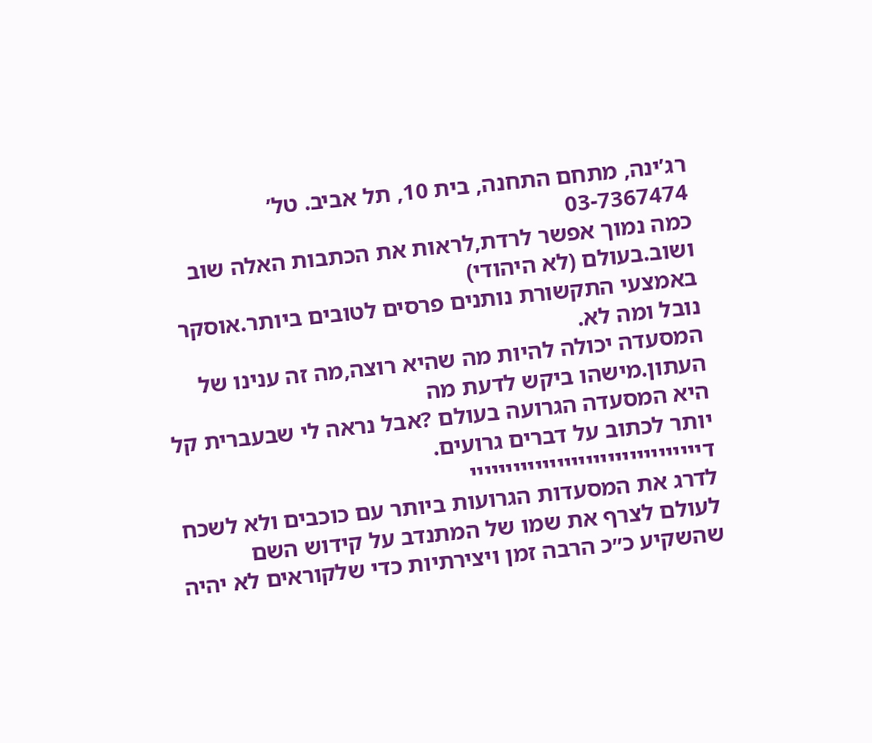רג’ינה, מתחם התחנה, בית 10, תל אביב. טל’ 03-7367474
כמה נמוך אפשר לרדת,לראות את הכתבות האלה שוב ושוב.בעולם (לא היהודי)
באמצעי התקשורת נותנים פרסים לטובים ביותר.אוסקר נובל ומה לא.
המסעדה יכולה להיות מה שהיא רוצה,מה זה ענינו של העתון.מישהו ביקש לדעת מה
היא המסעדה הגרועה בעולם ?אבל נראה לי שבעברית קל יותר לכתוב על דברים גרועים.
דיייייייייייייייייייייייייייייייי
לדרג את המסעדות הגרועות ביותר עם כוכבים ולא לשכח לעולם לצרף את שמו של המתנדב על קידוש השם שהשקיע כ׳׳כ הרבה זמן ויצירתיות כדי שלקוראים לא יהיה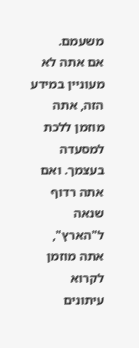משעמם.
אם אתה לא מעוניין במידע הזה, אתה מוזמן ללכת למסעדה בעצמך. ואם אתה רדוף שנאה ל"הארץ", אתה מוזמן לקרוא עיתונים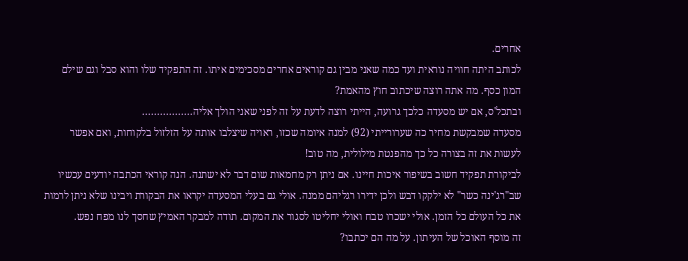אחרים.
לכותב היתה חוויה נוראית ועד כמה שאני מבין גם קוראים אחרים מסכימים איתו. זה התפקיד שלו והוא סבל וגם שילם המון כסף. מה אתה רוצה שיכתוב חוץ מהאמת?
ובתכל'ס, אם יש מסעדה כלכך גרועה, הייתי רוצה לדעת על זה לפני שאני הולך אליה.................
מסעדה שמבקשת מחיר כה שערורייתי (92) למנה איומה שכזו, ראויה שיצלבו אותה על הזלזול בלקוחות, ואם אפשר לעשות את זה בצורה כל כך מהפנטת מילולית, מה טוב!
לביקורת תפקיד חשוב בשיפור איכות חיינו. אם ניתן רק מחמאות שום דבר לא ישתנה. הנה קוראי הכתבה יודעים עכשיו שב"רג'ינה כשר" לא ילקקו דבש ולכן ידירו רגליהם ממנה. אולי גם בעלי המסעדה יקראו את הבקורת ויבינו שלא ניתן לרמות את כל העולם כל הזמן. אולי ישכרו טבח ואולי יחליטו לסגור את המקום. תודה למבקר האמיץ שחסך לנו מפח נפש.
זה מוסף האוכל של העיתון. על מה הם יכתבו?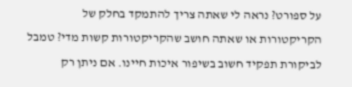על ספורט? נראה לי שאתה צריך להתמקד בחלק של הקריקטורות או שאתה חושב שהקריקטורות קשות מדי? טמבל
לביקורת תפקיד חשוב בשיפור איכות חיינו. אם ניתן רק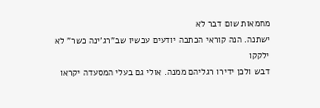מחמאות שום דבר לא
ישתנה. הנה קוראי הכתבה יודעים עכשיו שב"רג'ינה כשר" לא ילקקו
דבש ולכן ידירו רגליהם ממנה. אולי גם בעלי המסעדה יקראו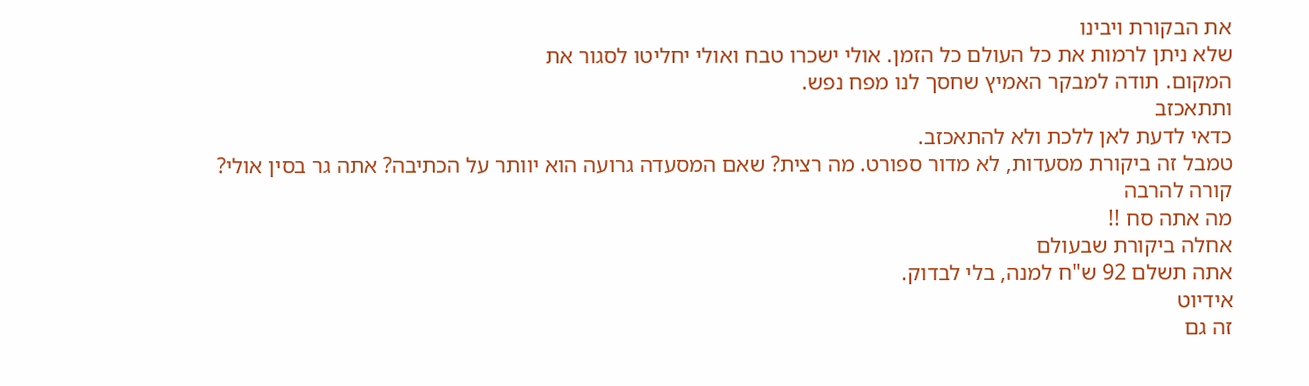את הבקורת ויבינו
שלא ניתן לרמות את כל העולם כל הזמן. אולי ישכרו טבח ואולי יחליטו לסגור את
המקום. תודה למבקר האמיץ שחסך לנו מפח נפש.
ותתאכזב
כדאי לדעת לאן ללכת ולא להתאכזב.
טמבל זה ביקורת מסעדות, לא מדור ספורט. מה רצית? שאם המסעדה גרועה הוא יוותר על הכתיבה? אתה גר בסין אולי?
קורה להרבה
מה אתה סח !!
אחלה ביקורת שבעולם
אתה תשלם 92 ש"ח למנה, בלי לבדוק.
אידיוט
זה גם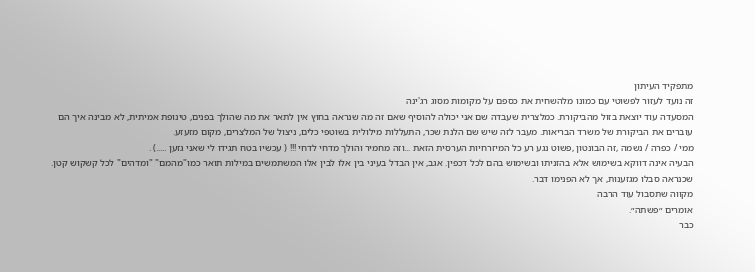מתפקיד העיתון
זה נועד לעזור לפשוטי עם כמונו מלהשחית את כספם על מקומות מסוג רג'ינה
המסעדה עוד יוצאת בזול מהביקורת. כמלצרית שעבדה שם אני יכולה להוסיף שאם זה מה שנראה בחוץ אין לתאר את מה שהולך בפנים, טינופת אמיתית, לא מבינה איך הם עוברים את הביקורת של משרד הבריאות. מעבר לזה שיש שם הלנת שכר, התעללות מילולית בשוטפי כלים, ניצול של המלצרים, מקום מזעזע.
ממי / כפרה / נשמה ,זה הבונטון ,פשוט נגע רע כל המיזרחיות הערסית הזאת ...וזה מחמיר והולך מדחי לדחי !!! ( עכשיו בטח תגידו לי שאני גזען .....) .
הבעיה אינה דווקא בשימוש אלא בהזניתו ובשימוש בהם לכל דכפין. אגב, אין הבדל בעיני בין אלו לבין אלו המשתמשים במילות תואר כמו"מהמם" "ומדהים" לכל קשקוש קטן.
שכנראה סבלו מגזענות, אך לא הפנימו דבר.
מקווה שתסבול עוד הרבה
אומרים ״פשתה״.
כבר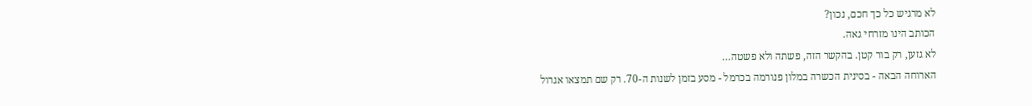לא מרגיש כל כך חכם, נכון?
הכותב הינו מזרחי גאה.
לא גזען, רק בור קטן. בהקשר הזה, פשתה ולא פשטה...
הארוחה הבאה - בסינית הכשרה במלון פנורמה בכרמל - מסע בזמן לשנות ה-70. רק שם תמצאו אגרול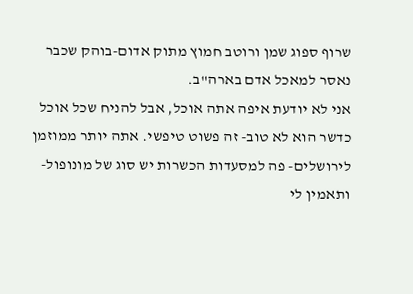שרוף ספוג שמן ורוטב חמוץ מתוק אדום-בוהק שכבר נאסר למאכל אדם בארה"ב.
אני לא יודעת איפה אתה אוכל, אבל להניח שכל אוכל כדשר הוא לא טוב- זה פשוט טיפשי. אתה יותר ממוזמן לירושלים- פה למסעדות הכשרות יש סוג של מונופול- ותאמין לי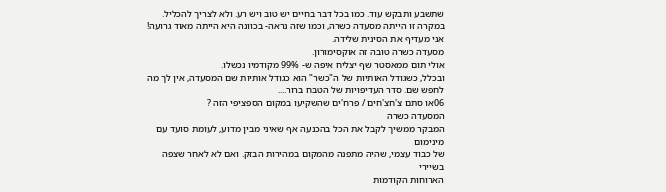שתשבע ותבקש עוד. כמו בכל דבר בחיים יש טוב ויש רע. ולא לצריך להכליל. במקרה זו הייתה מסעדה כשרה, וכמו שזה נראה- בכוונה היא הייתה מאוד גרועה!
אני מעדיף את הסינית שלידה.
מסעדה כשרה טובה זה אוקסימורון.
אולי תום ממאסטר שף יצליח איפה ש- 99% מקודמיו נכשלו.
ובכלל, כשגודל האותיות של ה"כשר" הוא כגודל אותיות שם המסעדה, אין לך מה לחפש שם. סדר העדיפויות של הטבח ברור....
06או סתם צ'חצ'חים / פרח'ים שהשקיעו במקום הספציפי הזה ?
המסעדה כשרה
המבקר ממשיך לקבל את הכל בהכנעה אף שאיני מבין מדוע, לעומת סועד עם מינימום
של כבוד עצמי, שהיה מתפנה מהמקום במהירות הבזק. ואם לא לאחר שצפה בשיירי
הארוחות הקודמות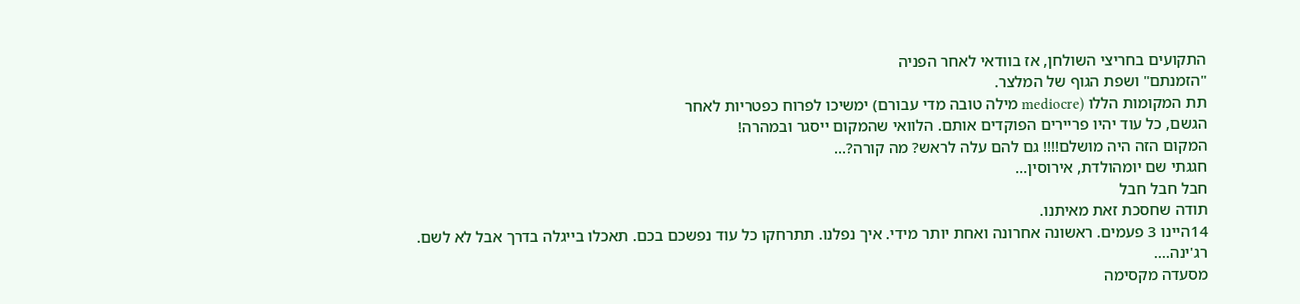התקועים בחריצי השולחן, אז בוודאי לאחר הפניה
"הזמנתם" ושפת הגוף של המלצר.
תת המקומות הללו (mediocre מילה טובה מדי עבורם) ימשיכו לפרוח כפטריות לאחר
הגשם, כל עוד יהיו פריירים הפוקדים אותם. הלוואי שהמקום ייסגר ובמהרה!
המקום הזה היה מושלם!!!! גם להם עלה לראש? מה קורה?...
חגגתי שם יומהולדת, אירוסין...
חבל חבל חבל
תודה שחסכת זאת מאיתנו.
14היינו 3 פעמים. ראשונה אחרונה ואחת יותר מידי. איך נפלנו. תתרחקו כל עוד נפשכם בכם. תאכלו בייגלה בדרך אבל לא לשם.
רג'ינה....
מסעדה מקסימה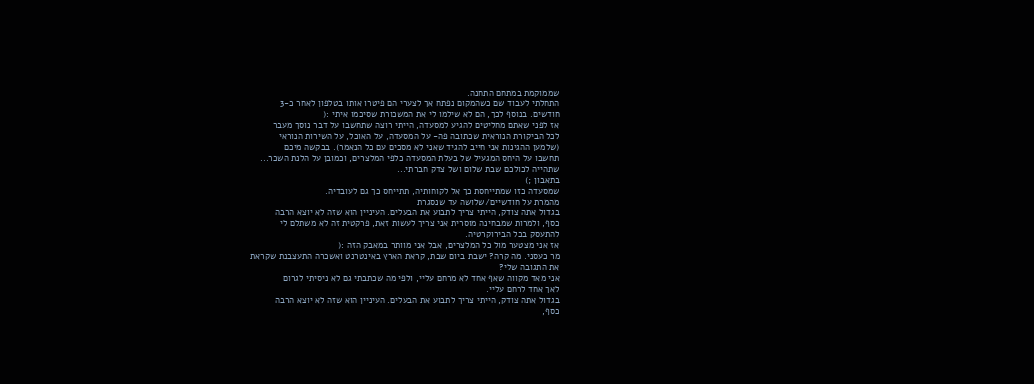שממוקמת במתחם התחנה.
התחלתי לעבוד שם כשהמקום נפתח אך לצערי הם פיטרו אותו בטלפון לאחר כ-3
חודשים. בנוסף לכך, הם לא שילמו לי את המשכורת שסיכמו איתי :(
אז לפני שאתם מחליטים להגיע למסעדה, הייתי רוצה שתחשבו על דבר נוסך מעבר
לכל הביקורת הנוראית שכתובה פה- על המסעדה, על האוכל, על השירות הנוראי
(שלמען ההגינות אני חייב להגיד שאני לא מסכים עם כל הנאמר). בבקשה מיכם
תחשבו על היחס המגעיל של בעלת המסעדה כלפי המלצרים, וכמובן על הלנת השכר...
שתהייה לכולכם שבת שלום ושל צדק חברתי...
בתאבון ;)
שמסעדה כזו שמתייחסת כך אל לקוחותיה, תתייחס כך גם לעובדיה.
מהמרת על חודשיים/שלושה עד שנסגרת
בגדול אתה צודק, הייתי צריך לתבוע את הבעלים. העיניין הוא שזה לא יוצא הרבה
כסף, ולמרות שמבחינה מוסרית אני צריך לעשות זאת, פרקטית זה לא משתלם לי
להתעסק בכל הבירוקרטיה.
אז אני מצטער מול כל המלצרים, אבל אני מוותר במאבק הזה :(
מר כעסני. מה קרה? ישבת ביום שבת, קראת הארץ באינטרנט ואשכרה התעצבנת שקראת
את התגובה שלי?
אני מאד מקווה שאף אחד לא מרחם עליי, ולפי מה שכתבתי גם לא ניסיתי לגרום
לאך אחד לרחם עליי.
בגדול אתה צודק, הייתי צריך לתבוע את הבעלים. העיניין הוא שזה לא יוצא הרבה
כסף,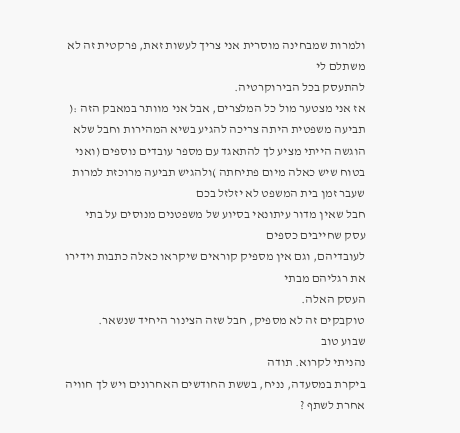ולמרות שמבחינה מוסרית אני צריך לעשות זאת, פרקטית זה לא משתלם לי
להתעסק בכל הבירוקרטיה.
אז אני מצטער מול כל המלצרים, אבל אני מוותר במאבק הזה :(
תביעה משפטית היתה צריכה להגיע בשיא המהירות וחבל שלא הוגשה הייתי מציע לך להתאגד עם מספר עובדים נוספים (ואני בטוח שיש כאלה מיום פתיחתה )ולהגיש תביעה מרוכזת למרות שעבר זמן בית המשפט לא יזלזל בכם
חבל שאין מדור עיתונאי בסיוע של משפטנים מנוסים על בתי עסק שחייבים כספים
לעובדיהם, וגם אין מספיק קוראים שיקראו כאלה כתבות וידירו את רגליהם מבתי
העסק האלה.
טוקבקים זה לא מספיק, חבל שזה הצינור היחיד שנשאר.
שבוע טוב
נהניתי לקרוא. תודה
ביקרת במסעדה, נניח, בששת החודשים האחרונים ויש לך חוויה אחרת לשתף ?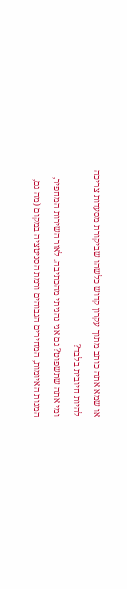או שמא אתה כותב מתוך עקרון קדוש כלשהו שביקורת מסעדות צריכה להיות חיובית בלבד?
ומי אתה שתשפוט? גם אני נהניתי מהכתיבה. לאור השירות המחפיר, המנות האיומות, המחירים הגבוהים ורמת הסניטציה במקום (מה גם,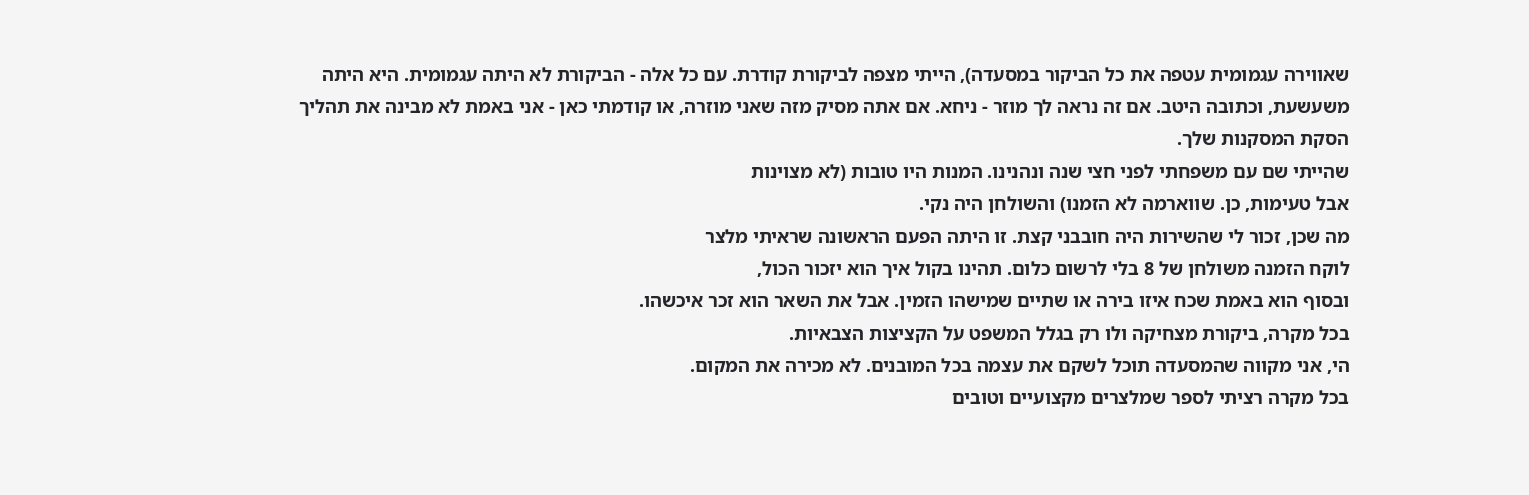שאווירה עגמומית עטפה את כל הביקור במסעדה), הייתי מצפה לביקורת קודרת. עם כל אלה - הביקורת לא היתה עגמומית. היא היתה משעשעת, וכתובה היטב. אם זה נראה לך מוזר - ניחא. אם אתה מסיק מזה שאני מוזרה, או קודמתי כאן - אני באמת לא מבינה את תהליך הסקת המסקנות שלך.
שהייתי שם עם משפחתי לפני חצי שנה ונהנינו. המנות היו טובות (לא מצוינות
אבל טעימות, כן. שווארמה לא הזמנו) והשולחן היה נקי.
מה שכן, זכור לי שהשירות היה חובבני קצת. זו היתה הפעם הראשונה שראיתי מלצר
לוקח הזמנה משולחן של 8 בלי לרשום כלום. תהינו בקול איך הוא יזכור הכול,
ובסוף הוא באמת שכח איזו בירה או שתיים שמישהו הזמין. אבל את השאר הוא זכר איכשהו.
בכל מקרה, ביקורת מצחיקה ולו רק בגלל המשפט על הקציצות הצבאיות.
הי, אני מקווה שהמסעדה תוכל לשקם את עצמה בכל המובנים. לא מכירה את המקום.
בכל מקרה רציתי לספר שמלצרים מקצועיים וטובים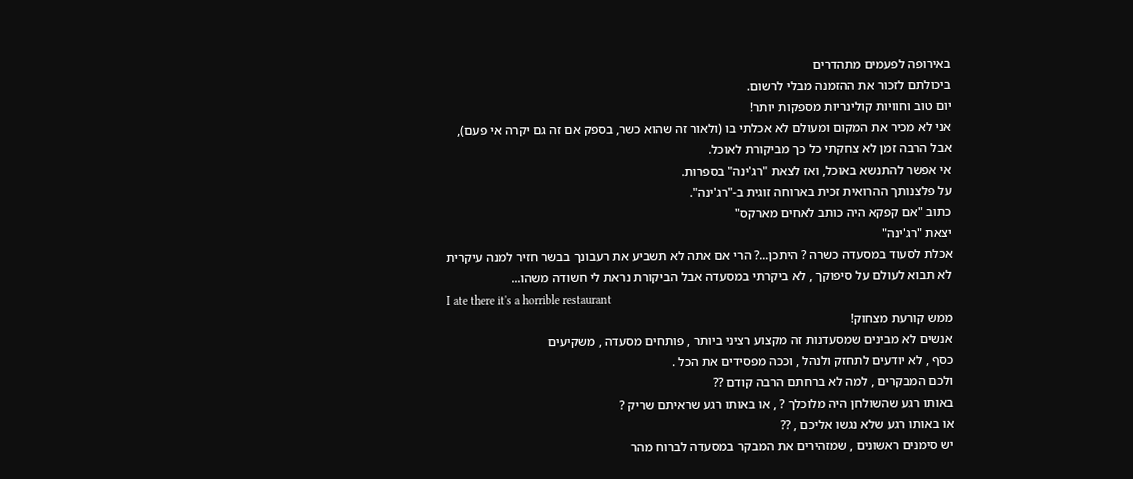באירופה לפעמים מתהדרים
ביכולתם לזכור את ההזמנה מבלי לרשום.
יום טוב וחוויות קולינריות מספקות יותר!
אני לא מכיר את המקום ומעולם לא אכלתי בו (ולאור זה שהוא כשר, בספק אם זה גם יקרה אי פעם), אבל הרבה זמן לא צחקתי כל כך מביקורת לאוכל.
אי אפשר להתנשא באוכל, ואז לצאת "רג'ינה" בספרות.
על פלצנותך ההרואית זכית בארוחה זוגית ב-"רג'ינה".
כתוב "אם קפקא היה כותב לאחים מארקס"
יצאת "רג'ינה"
אכלת לסעוד במסעדה כשרה ? היתכן...? הרי אם אתה לא תשביע את רעבונך בבשר חזיר למנה עיקרית לא תבוא לעולם על סיפוקך , לא ביקרתי במסעדה אבל הביקורת נראת לי חשודה משהו...
I ate there it's a horrible restaurant
ממש קורעת מצחוק!
אנשים לא מבינים שמסעדנות זה מקצוע רציני ביותר , פותחים מסעדה , משקיעים
כסף , לא יודעים לתחזק ולנהל , וככה מפסידים את הכל .
ולכם המבקרים , למה לא ברחתם הרבה קודם ??
באותו רגע שהשולחן היה מלוכלך ? , או באותו רגע שראיתם שריק ?
או באותו רגע שלא נגשו אליכם , ??
יש סימנים ראשונים , שמזהירים את המבקר במסעדה לברוח מהר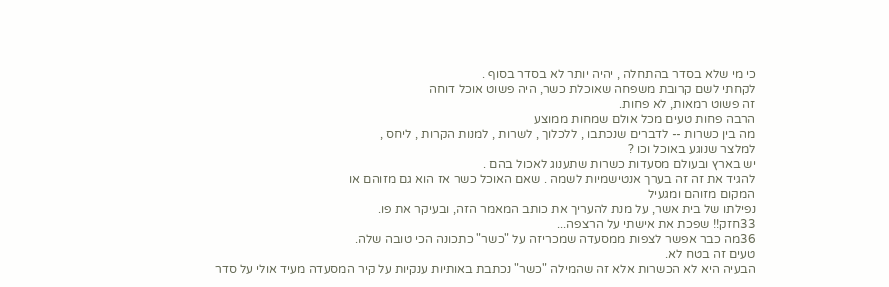כי מי שלא בסדר בהתחלה , יהיה יותר לא בסדר בסוף .
לקחתי לשם קרובת משפחה שאוכלת כשר, היה פשוט אוכל דוחה
זה פשוט רמאות, לא פחות.
הרבה פחות טעים מכל אולם שמחות ממוצע
מה בין כשרות -- לדברים שנכתבו , ללכלוך , לשרות , למנות הקרות , ליחס ,
למלצר שנוגע באוכל וכו ?
יש בארץ ובעולם מסעדות כשרות שתענוג לאכול בהם .
להגיד את זה זה בערך אנטישמיות לשמה . שאם האוכל כשר אז הוא גם מזוהם או
המקום מזוהם ומגעיל
נפילתו של בית אשר, על מנת להעריך את כותב המאמר הזה, ובעיקר את פו.
33חזק!! שפכת את אישתי על הרצפה...
36מה כבר אפשר לצפות ממסעדה שמכריזה על "כשר" כתכונה הכי טובה שלה.
טעים זה בטח לא.
הבעיה היא לא הכשרות אלא זה שהמילה "כשר" נכתבת באותיות ענקיות על קיר המסעדה מעיד אולי על סדר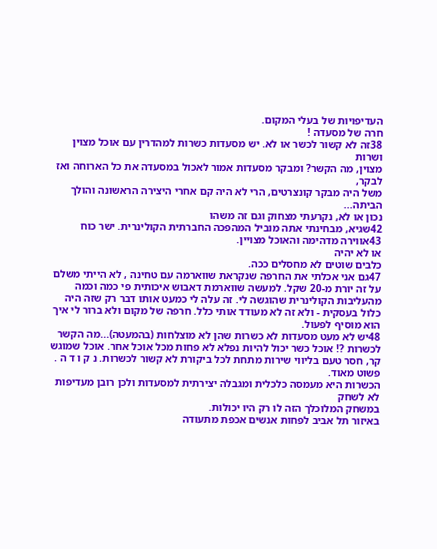העדיפויות של בעלי המקום.
חרה של מסעדה !
38זה לא קשור לכשר או לא. יש מסעדות כשרות למהדרין עם אוכל מצוין ושרות
מצוין, מה הקשר? ומבקר מסעדות אמור לאכול במסעדה את כל הארוחה ואז לבקר,
משל היה מבקר קונצרטים, הרי לא היה קם אחרי היצירה הראשונה והולך הביתה...
נכון או לא, נקרעתי מצחוק וגם זה משהו
42שגיא, מבחינתי אתה מוביל המהפכה החברתית הקולינרית. ישר כוח
43אווירה מדהימה והאוכל מצויין.
או לא יהיה
כלבים שוטים לא מחסלים ככה.
47גם אני אכלתי את החרפה שנקראת שווארמה עם טחינה , לא הייתי משלם על זה יורת מ-20 שקל. למעשה שווארמת דאבוש איכותית פי כמה וכמה מהעליבות הקולינרית שהוגשה לי. זה עלה לי כמעט אותו דבר רק שזה היה כלול בעסקית - ולא זה לא מעודד אותי כלל. חרפה של מקום ולא ברור לי איך הוא מוסיף לפעול.
48יש לא מעט מסעדות לא כשרות שהן לא מוצלחות (בהמעטה)...מה הקשר לכשרות ?! אוכל כשר יכול להיות נפלא לא פחות מכל אוכל אחר. אוכל שמוגש קר, חסר טעם בליווי שירות מתחת לכל ביקורת לא קשור לכשרות. נ ק ו ד ה .
פשוט מאוד.
הכשרות היא מעמסה כלכלית ומגבלה יצירתית למסעדות ולכן רובן מעדיפות לא לשחק
במשחק המלוכלך הזה לו רק היו יכולות.
באיזור תל אביב לפחות אנשים אכפת מתעודה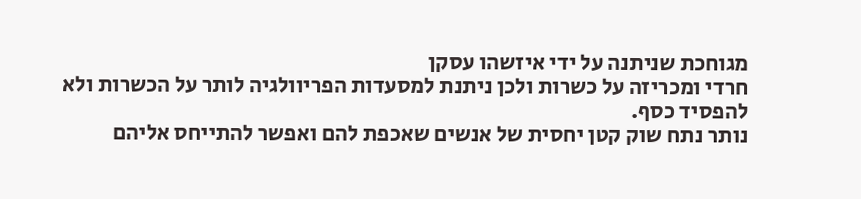מגוחכת שניתנה על ידי איזשהו עסקן
חרדי ומכריזה על כשרות ולכן ניתנת למסעדות הפריוולגיה לותר על הכשרות ולא
להפסיד כסף.
נותר נתח שוק קטן יחסית של אנשים שאכפת להם ואפשר להתייחס אליהם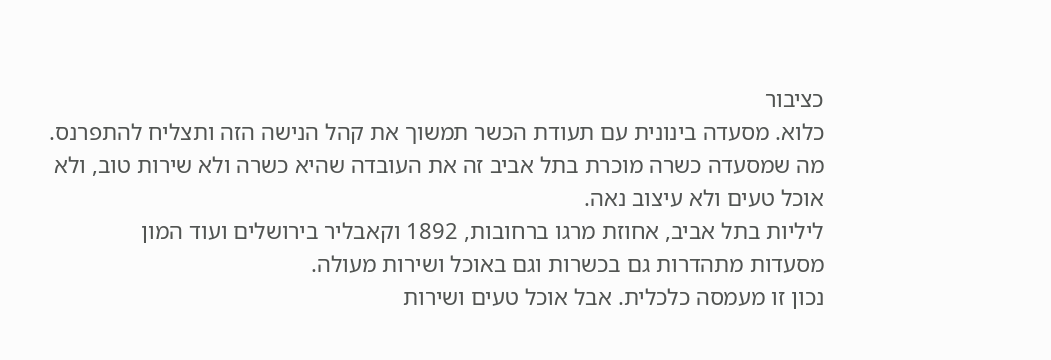כציבור
כלוא. מסעדה בינונית עם תעודת הכשר תמשוך את קהל הנישה הזה ותצליח להתפרנס.
מה שמסעדה כשרה מוכרת בתל אביב זה את העובדה שהיא כשרה ולא שירות טוב, ולא
אוכל טעים ולא עיצוב נאה.
ליליות בתל אביב, אחוזת מרגו ברחובות, 1892 וקאבליר בירושלים ועוד המון
מסעדות מתהדרות גם בכשרות וגם באוכל ושירות מעולה.
נכון זו מעמסה כלכלית. אבל אוכל טעים ושירות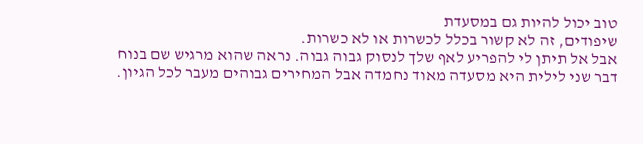טוב יכול להיות גם במסעדת
שיפודים, זה לא קשור בכלל לכשרות או לא כשרות.
אבל אל תיתן לי להפריע לאף שלך לנסוק גבוה גבוה. נראה שהוא מרגיש שם בנוח
דבר שני לילית היא מסעדה מאוד נחמדה אבל המחירים גבוהים מעבר לכל הגיון.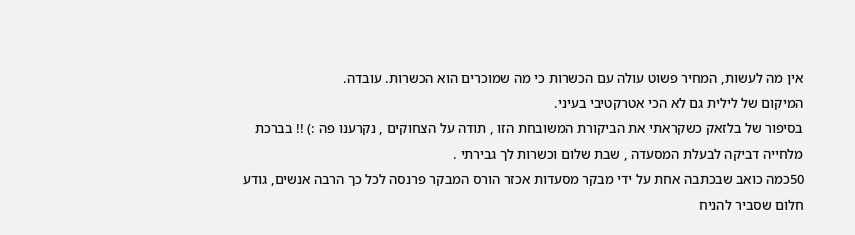אין מה לעשות, המחיר פשוט עולה עם הכשרות כי מה שמוכרים הוא הכשרות. עובדה.
המיקום של לילית גם לא הכי אטרקטיבי בעיני.
בסיפור של בלזאק כשקראתי את הביקורת המשובחת הזו , תודה על הצחוקים , נקרענו פה :) !! בברכת מלחייה דביקה לבעלת המסעדה , שבת שלום וכשרות לך גבירתי .
50כמה כואב שבכתבה אחת על ידי מבקר מסעדות אכזר הורס המבקר פרנסה לכל כך הרבה אנשים, גודע חלום שסביר להניח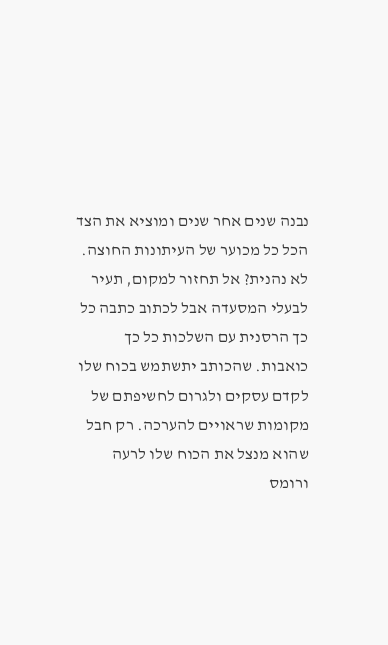נבנה שנים אחר שנים ומוציא את הצד הכל כל מכוער של העיתונות החוצה. לא נהנית? אל תחזור למקום, תעיר לבעלי המסעדה אבל לכתוב כתבה כל כך הרסנית עם השלכות כל כך כואבות. שהכותב יתשתמש בכוח שלו לקדם עסקים ולגרום לחשיפתם של מקומות שראויים להערכה. רק חבל שהוא מנצל את הכוח שלו לרעה ורומס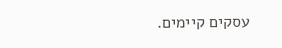עסקים קיימים.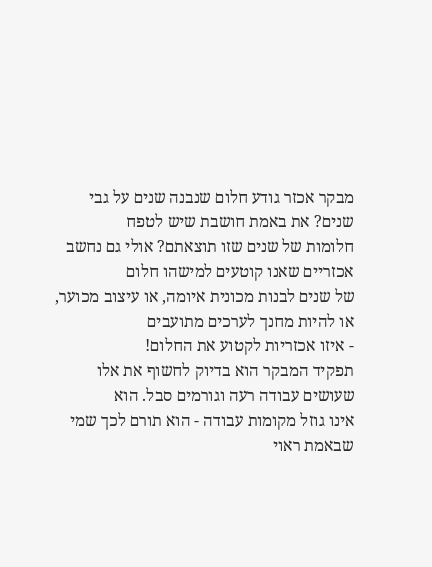מבקר אכזר גודע חלום שנבנה שנים על גבי שנים? את באמת חושבת שיש לטפח
חלומות של שנים שזו תוצאתם? אולי גם נחשב אכזריים שאנו קוטעים למישהו חלום
של שנים לבנות מכונית איומה, או עיצוב מכוער, או להיות מחנך לערכים מתועבים
- איזו אכזריות לקטוע את החלום!
תפקיד המבקר הוא בדיוק לחשוף את אלו שעושים עבודה רעה וגורמים סבל. הוא
אינו גוזל מקומות עבודה - הוא תורם לכך שמי שבאמת ראוי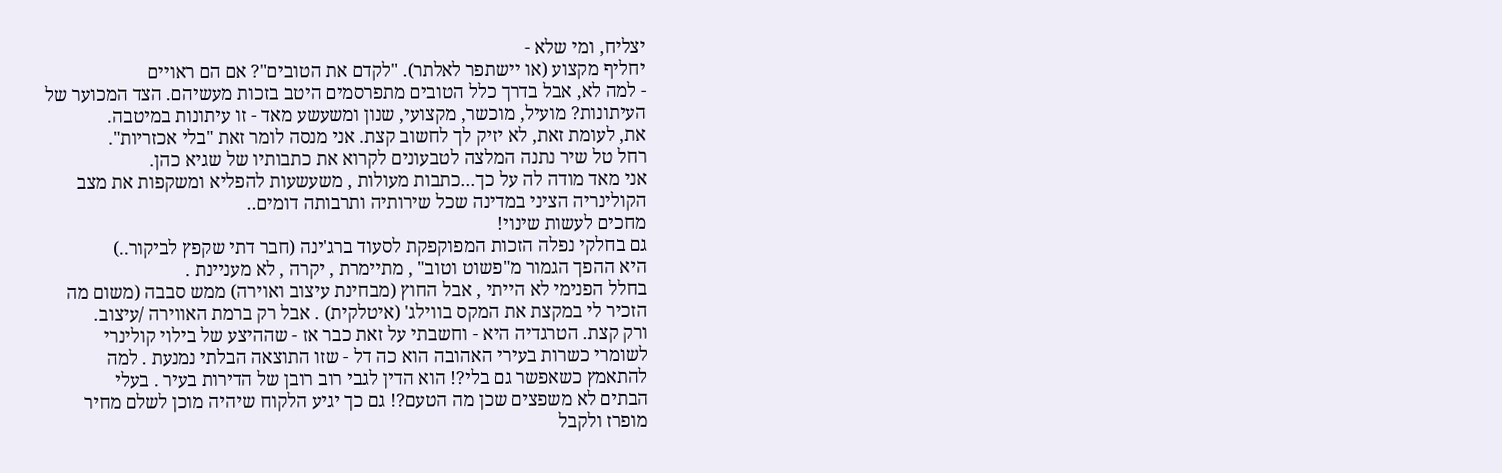יצליח, ומי שלא -
יחליף מקצוע (או יישתפר לאלתר). "לקדם את הטובים"? אם הם ראויים
- למה לא, אבל בדרך כלל הטובים מתפרסמים היטב בזכות מעשיהם. הצד המכוער של
העיתונות? מועיל, מוכשר, מקצועי, שנון ומשעשע מאד - זו עיתונות במיטבה.
את, לעומת זאת, לא יזיק לך לחשוב קצת. אני מנסה לומר זאת "בלי אכזריות".
רחל טל שיר נתנה המלצה לטבעונים לקרוא את כתבותיו של שגיא כהן.
אני מאד מודה לה על כך...כתבות מעולות , משעשעות להפליא ומשקפות את מצב
הקולינריה הציני במדינה שכל שירותיה ותרבותה דומים..
מחכים לעשות שינוי!
גם בחלקי נפלה הזכות המפוקפקת לסעוד ברג'ינה (חבר דתי שקפץ לביקור..)
היא ההפך הגמור מ"פשוט וטוב" , מתיימרת , יקרה , לא מעניינת .
בחלל הפנימי לא הייתי , אבל החוץ (מבחינת עיצוב ואוירה) ממש סבבה (משום מה
הזכיר לי במקצת את המקס בווילג' (איטלקית) . אבל רק ברמת האווירה /עיצוב.
ורק קצת. הטרגדיה היא - וחשבתי על זאת כבר אז - שההיצע של בילוי קולינרי
לשומרי כשרות בעירי האהובה הוא כה דל - שזו התוצאה הבלתי נמנעת . למה
להתאמץ כשאפשר גם בלי?! הוא הדין לגבי רוב רובן של הדירות בעיר . בעלי
הבתים לא משפצים שכן מה הטעם?! גם כך יגיע הלקוח שיהיה מוכן לשלם מחיר
מופרז ולקבל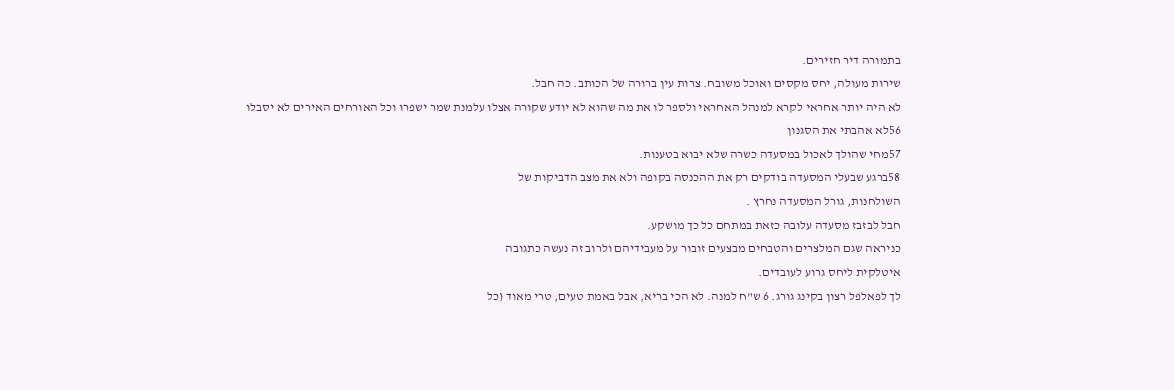בתמורה דיר חזירים.
שירות מעולה, יחס מקסים ואוכל משובח. צרות עין ברורה של הכותב. כה חבל.
לא היה יותר אחראי לקרא למנהל האחראי ולספר לו את מה שהוא לא יודע שקורה אצלו עלמנת שמר ישפרו וכל האורחים האירים לא יסבלו
56לא אהבתי את הסגנון
57מחי שהולך לאכול במסעדה כשרה שלא יבוא בטענות.
58ברגע שבעלי המסעדה בודקים רק את ההכנסה בקופה ולא את מצב הדביקות של
השולחנות, גורל המסעדה נחרץ .
חבל לבזבז מסעדה עלובה כזאת במתחם כל כך מושקע.
כניראה שגם המלצרים והטבחים מבצעים זובור על מעבידיהם ולרוב זה נעשה כתגובה
איטלקית ליחס גרוע לעובדים.
לך לפאלפל רצון בקינג גורג. 6 ש"ח למנה. לא הכי בריא, אבל באמת טעים, טרי מאוד (כל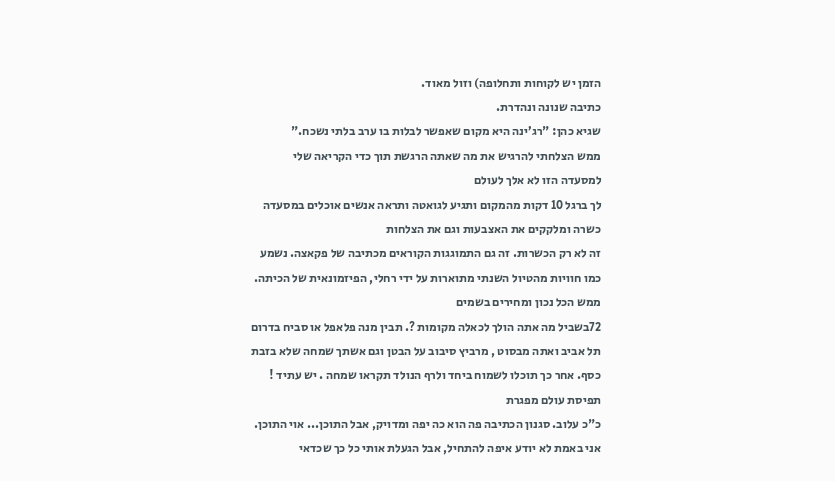הזמן יש לקוחות ותחלופה) וזול מאוד.
כתיבה שנונה ונהדרת.
שגיא כהן: "רג’ינה היא מקום שאפשר לבלות בו ערב בלתי נשכח."
ממש הצלחתי להרגיש את מה שאתה הרגשת תוך כדי הקריאה שלי
למסעדה הזו לא אלך לעולם
לך ברגל 10 דקות מהמקום ותגיע לגואטה ותראה אנשים אוכלים במסעדה כשרה ומלקקים את האצבעות וגם את הצלחות
זה לא רק הכשרות. זה גם התמוגגות הקוראים מכתיבה של פקאצה. נשמע כמו חוויות מהטיול השנתי מתוארות על ידי רחלי, הפיזמונאית של הכיתה.
ממש הכל נכון ומחירים בשמים
72בשביל מה אתה הולך לכאלה מקומות ?. תבין מנה פלאפל או סביח בדרום תל אביב ואתה מבסוט , מרביץ סיבוב על הבטן וגם אשתך שמחה שלא בזבת כסף. אחר כך תוכלו לשמוח ביחד ולרף הנולד תקראו שמחה . יש עתיד !
תפיסת עולם מפגרת
כ"כ עלוב. סגנון הכתיבה פה הוא כה יפה ומדויק, אבל התוכן... אוי התוכן.
אני באמת לא יודע איפה להתחיל, אבל הגעלת אותי כל כך שכדאי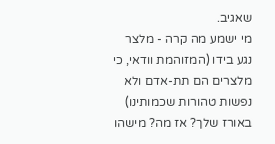שאגיב.
מי ישמע מה קרה - מלצר נגע בידו (המזוהמת וודאי, כי מלצרים הם תת-אדם ולא
נפשות טהורות שכמותינו) באורז שלך? אז מה? מישהו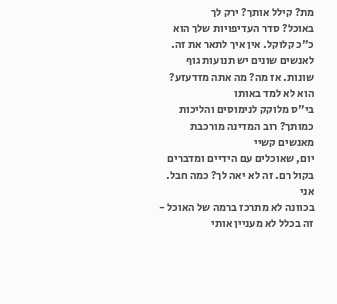מת? קילל אותך? ירק לך
באוכל? סדר העדיפויות שלך הוא כ"כ קלוקל. אין איך לתאר את זה.
לאנשים שונים יש תנועות גוף שונות. אז מה? מה אתה מזדעזע? הוא לא למד באותו
בי"ס מלוקק לנימוסים והליכות כמותך? רוב המדינה מורכבת מאנשים קשיי
יום, שאוכלים עם הידיים ומדברים בקול רם. זה לא יאה לך? כמה חבל. אני
בכוונה לא מתרכז ברמה של האוכל - זה בכלל לא מעניין אותי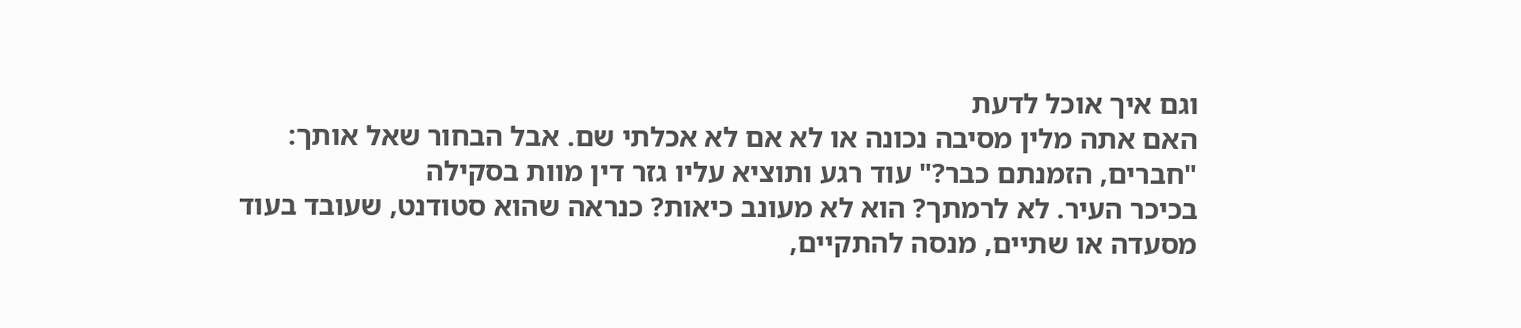וגם איך אוכל לדעת
האם אתה מלין מסיבה נכונה או לא אם לא אכלתי שם. אבל הבחור שאל אותך:
"חברים, הזמנתם כבר?" עוד רגע ותוציא עליו גזר דין מוות בסקילה
בכיכר העיר. לא לרמתך? הוא לא מעונב כיאות? כנראה שהוא סטודנט, שעובד בעוד
מסעדה או שתיים, מנסה להתקיים,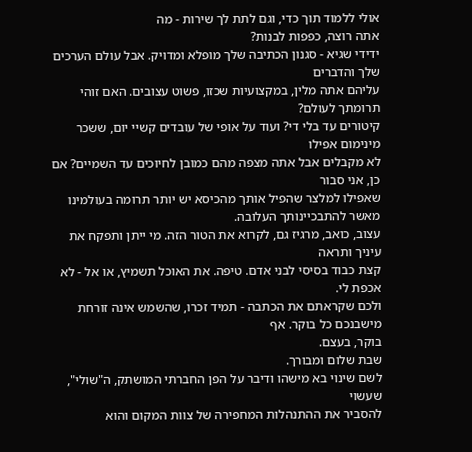אולי ללמוד תוך כדי, וגם לתת לך שירות - מה
אתה רוצה, כפפות לבנות?
ידידי שגיא - סגנון הכתיבה שלך מופלא ומדויק. אבל עולם הערכים שלך והדברים
עליהם אתה מלין, במקצועיות שכזו, פשוט עצובים. האם זוהי תרומתך לעולם?
קיטורים עד בלי די? ועוד על אופי של עובדים קשיי יום, ששכר מינימום אפילו
לא מקבלים אבל אתה מצפה מהם כמובן לחיוכים עד השמיים? אם כן, אני סבור
שאפילו למלצר שהפיל אותך מהכיסא יש יותר תרומה בעולמינו מאשר להתבכיינותך העלובה.
עצוב, כואב, מרגיז גם, לקרוא את הטור הזה. מי ייתן ותפקח את עיניך ותראה
קצת כבוד בסיסי לבני אדם. טיפה. את האוכל תשמיץ, או אל - לא אכפת לי.
ולכם שקראתם את הכתבה - תמיד זכרו, שהשמש אינה זורחת מישבנכם כל בוקר. אף
בוקר, בעצם.
שבת שלום ומבורך.
לשם שינוי בא מישהו ודיבר על הפן החברתי המושתק, ה"שולי", שעשוי
להסביר את ההתנהלות המחפירה של צוות המקום והוא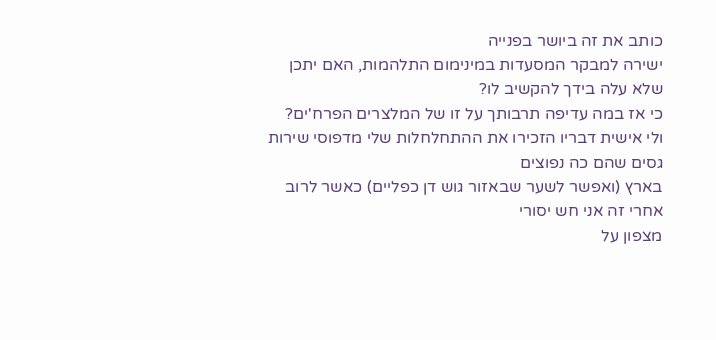כותב את זה ביושר בפנייה
ישירה למבקר המסעדות במינימום התלהמות, האם יתכן שלא עלה בידך להקשיב לו?
כי אז במה עדיפה תרבותך על זו של המלצרים הפרח'ים?
ולי אישית דבריו הזכירו את ההתחלחלות שלי מדפוסי שירות גסים שהם כה נפוצים
בארץ (ואפשר לשער שבאזור גוש דן כפליים) כאשר לרוב אחרי זה אני חש יסורי
מצפון על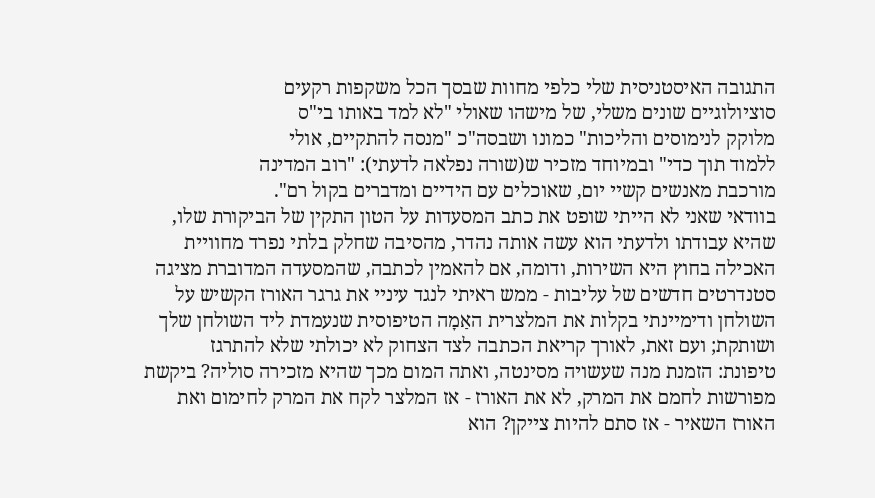התגובה האיסטניסית שלי כלפי מחוות שבסך הכל משקפות רקעים
סוציולוגיים שונים משלי, של מישהו שאולי "לא למד באותו בי"ס
מלוקק לנימוסים והליכות" כמונו ושבסה"כ "מנסה להתקיים, אולי
ללמוד תוך כדי" ובמיוחד מזכיר ש(שורה נפלאה לדעתי): "רוב המדינה
מורכבת מאנשים קשיי יום, שאוכלים עם הידיים ומדברים בקול רם".
בוודאי שאני לא הייתי שופט את כתב המסעדות על הטון התקין של הביקורת שלו,
שהיא עבודתו ולדעתי הוא עשה אותה נהדר, מהסיבה שחלק בלתי נפרד מחוויית
האכילה בחוץ היא השירות, ודומה, אם להאמין לכתבה, שהמסעדה המדוברת מציגה
סטנדרטים חדשים של עליבות - ממש ראיתי לנגד עיניי את גרגר האורז הקשיש על
השולחן ודימיינתי בקלות את המלצרית האַמָה הטיפוסית שנעמדת ליד השולחן שלך
ושותקת; ועם זאת, לאורך קריאת הכתבה לצד הצחוק לא יכולתי שלא להתרגז
טיפונת: הזמנת מנה שעשויה מסינטה, ואתה המום מכך שהיא מזכירה סוליה? ביקשת
מפורשות לחמם את המרק, לא את האורז - אז המלצר לקח את המרק לחימום ואת
האורז השאיר - אז סתם להיות צייקן? הוא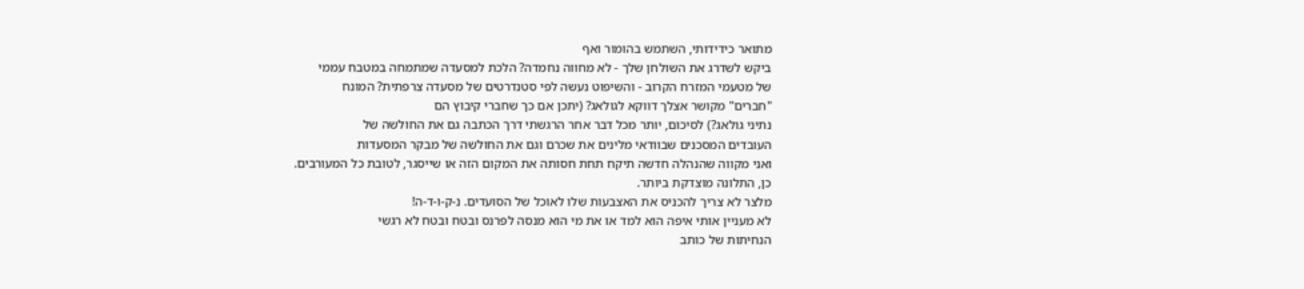מתואר כידידותי, השתמש בהומור ואף
ביקש לשדרג את השולחן שלך - לא מחווה נחמדה? הלכת למסעדה שמתמחה במטבח עממי
של מטעמי המזרח הקרוב - והשיפוט נעשה לפי סטנדרטים של מסעדה צרפתית? המונח
"חברים" מקושר אצלך דווקא לגולאג? (יתכן אם כך שחברי קיבוץ הם
נתיני גולאג?) לסיכום, יותר מכל דבר אחר הרגשתי דרך הכתבה גם את החולשה של
העובדים המסכנים שבוודאי מלינים את שכרם וגם את החולשה של מבקר המסעדות
ואני מקווה שהנהלה חדשה תיקח תחת חסותה את המקום הזה או שייסגר, לטובת כל המעורבים.
כן, התלונה מוצדקת ביותר.
מלצר לא צריך להכניס את האצבעות שלו לאוכל של הסועדים. נ-ק-ו-ד-ה!
לא מעניין אותי איפה הוא למד או את מי הוא מנסה לפרנס ובטח ובטח לא רגשי
הנחיתות של כותב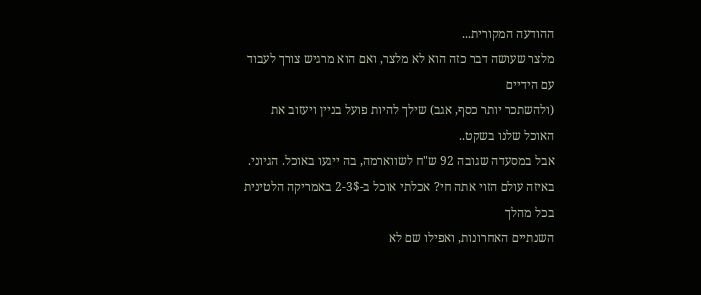ההודעה המקורית...
מלצר שעושה דבר כזה הוא לא מלצר, ואם הוא מרגיש צורך לעבוד עם הידיים
(ולהשתכר יותר כסף, אגב) שילך להיות פועל בניין ויעזוב את האוכל שלנו בשקט..
אבל במסעדה שגובה 92 ש"ח לשווארמה, בה ייגעו באוכל. הגיוני.
באיזה עולם הזוי אתה חי? אכלתי אוכל ב-2-3$ באמריקה הלטינית בכל מהלך
השנתיים האחרונות, ואפילו שם לא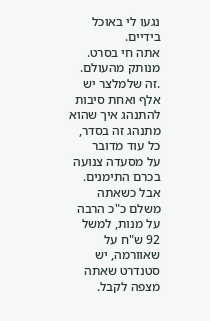נגעו לי באוכל בידיים.
אתה חי בסרט. מנותק מהעולם.
.זה שלמלצר יש אלף ואחת סיבות להתנהג איך שהוא מתנהג זה בסדר, כל עוד מדובר
על מסעדה צנועה בכרם התימנים. אבל כשאתה משלם כ"כ הרבה על מנות, למשל
92 ש"ח על שאוורמה, יש סטנדרט שאתה מצפה לקבל.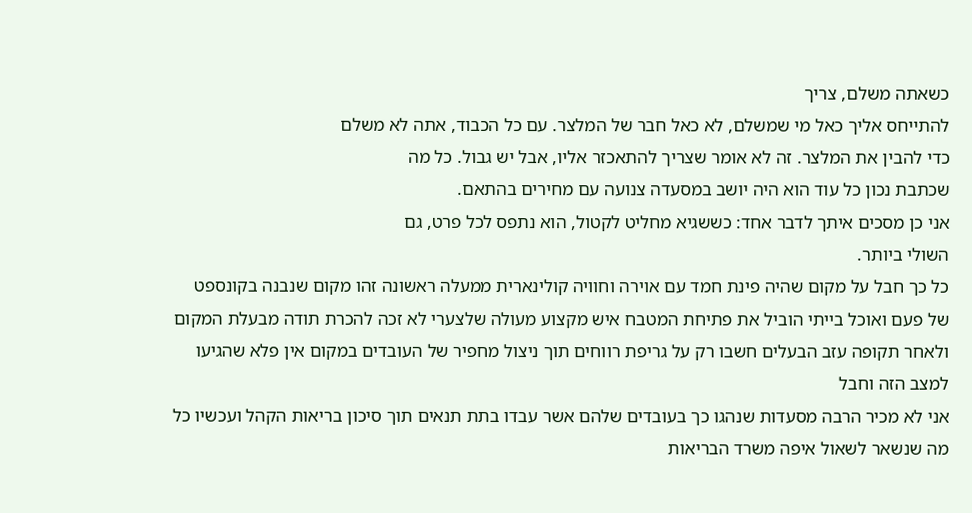כשאתה משלם, צריך
להתייחס אליך כאל מי שמשלם, לא כאל חבר של המלצר. עם כל הכבוד, אתה לא משלם
כדי להבין את המלצר. זה לא אומר שצריך להתאכזר אליו, אבל יש גבול. כל מה
שכתבת נכון כל עוד הוא היה יושב במסעדה צנועה עם מחירים בהתאם.
אני כן מסכים איתך לדבר אחד: כששגיא מחליט לקטול, הוא נתפס לכל פרט, גם
השולי ביותר.
כל כך חבל על מקום שהיה פינת חמד עם אוירה וחוויה קולינארית ממעלה ראשונה זהו מקום שנבנה בקונספט של פעם ואוכל בייתי הוביל את פתיחת המטבח איש מקצוע מעולה שלצערי לא זכה להכרת תודה מבעלת המקום ולאחר תקופה עזב הבעלים חשבו רק על גריפת רווחים תוך ניצול מחפיר של העובדים במקום אין פלא שהגיעו למצב הזה וחבל
אני לא מכיר הרבה מסעדות שנהגו כך בעובדים שלהם אשר עבדו בתת תנאים תוך סיכון בריאות הקהל ועכשיו כל מה שנשאר לשאול איפה משרד הבריאות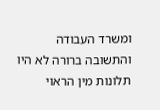ומשרד העבודה והתשובה ברורה לא היו תלונות מין הראוי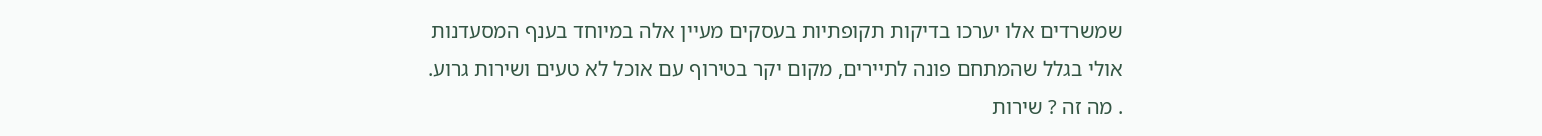שמשרדים אלו יערכו בדיקות תקופתיות בעסקים מעיין אלה במיוחד בענף המסעדנות
אולי בגלל שהמתחם פונה לתיירים, מקום יקר בטירוף עם אוכל לא טעים ושירות גרוע.
. מה זה ? שירות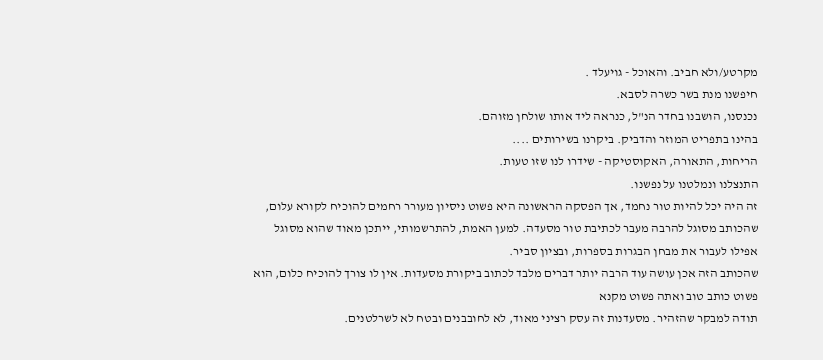מקרטע/ולא חביב. והאוכל - גויעלד .
חיפשנו מנת בשר כשרה לסבא.
נכנסנו, הושבנו בחדר הנ"ל, כנראה ליד אותו שולחן מזוהם.
בהינו בתפריט המוזר והדביק. ביקרנו בשירותים ....
הריחות, התאורה, האקוסטיקה - שידרו לנו שזו טעות.
התנצלנו ונמלטנו על נפשנו.
זה היה יכל להיות טור נחמד, אך הפסקה הראשונה היא פשוט ניסיון מעורר רחמים להוכיח לקורא עלום, שהכותב מסוגל להרבה מעבר לכתיבת טור מסעדה. למען האמת, להתרשמותי, ייתכן מאוד שהוא מסוגל אפילו לעבור את מבחן הבגרות בספרות, ובציון סביר.
שהכותב הזה אכן עושה עוד הרבה יותר דברים מלבד לכתוב ביקורת מסעדות. אין לו צורך להוכיח כלום, הוא פשוט כותב טוב ואתה פשוט מקנא
תודה למבקר שהזהיר. מסעדנות זה עסק רציני מאוד, לא לחובבנים ובטח לא לשרלטנים.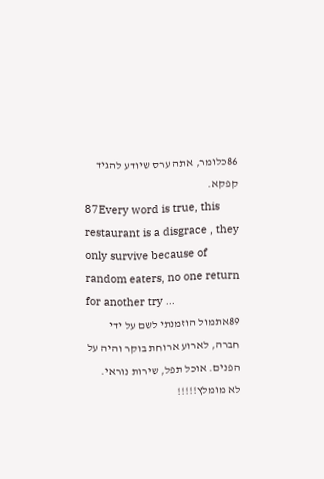86כלומר, אתה ערס שיודע להגיד קפקא.
87Every word is true, this restaurant is a disgrace , they only survive because of random eaters, no one return for another try ...
89אתמול הוזמנתי לשם על ידי חברה, לארוע ארוחת בוקר והיה על הפנים. אוכל תפל, שירות נוראי. לא מומלץ!!!!!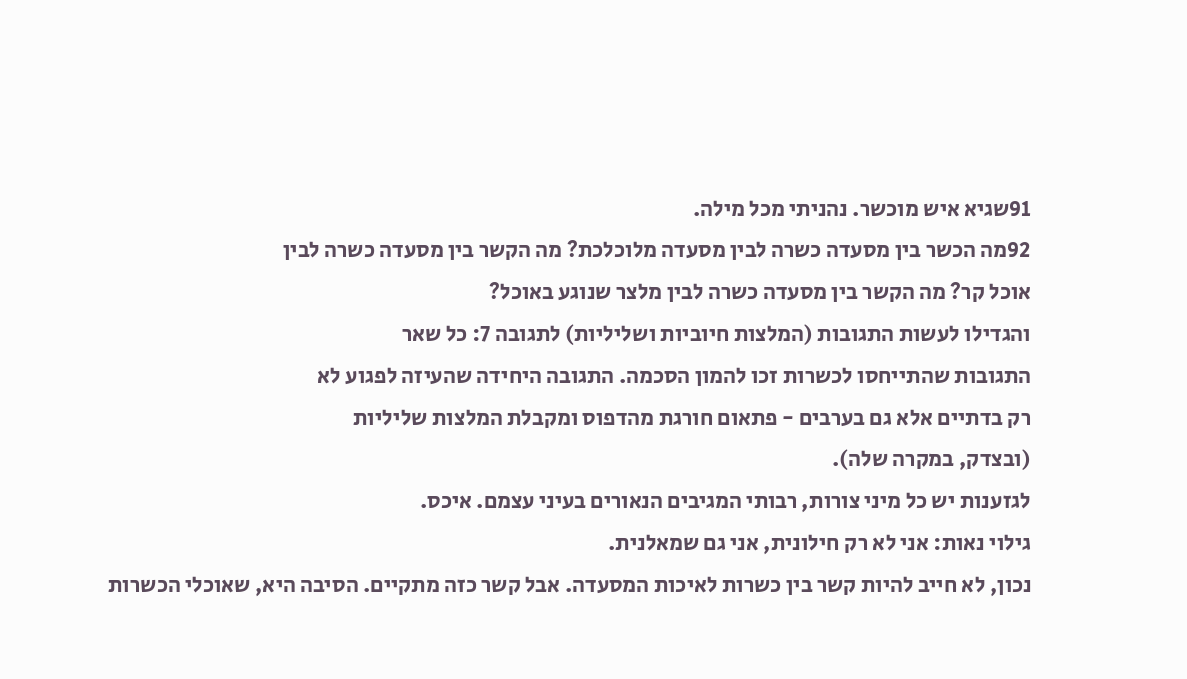91שגיא איש מוכשר. נהניתי מכל מילה.
92מה הכשר בין מסעדה כשרה לבין מסעדה מלוכלכת? מה הקשר בין מסעדה כשרה לבין
אוכל קר? מה הקשר בין מסעדה כשרה לבין מלצר שנוגע באוכל?
והגדילו לעשות התגובות (המלצות חיוביות ושליליות) לתגובה 7: כל שאר
התגובות שהתייחסו לכשרות זכו להמון הסכמה. התגובה היחידה שהעיזה לפגוע לא
רק בדתיים אלא גם בערבים - פתאום חורגת מהדפוס ומקבלת המלצות שליליות
(ובצדק, במקרה שלה).
לגזענות יש כל מיני צורות, רבותי המגיבים הנאורים בעיני עצמם. איכס.
גילוי נאות: אני לא רק חילונית, אני גם שמאלנית.
נכון, לא חייב להיות קשר בין כשרות לאיכות המסעדה. אבל קשר כזה מתקיים. הסיבה היא, שאוכלי הכשרות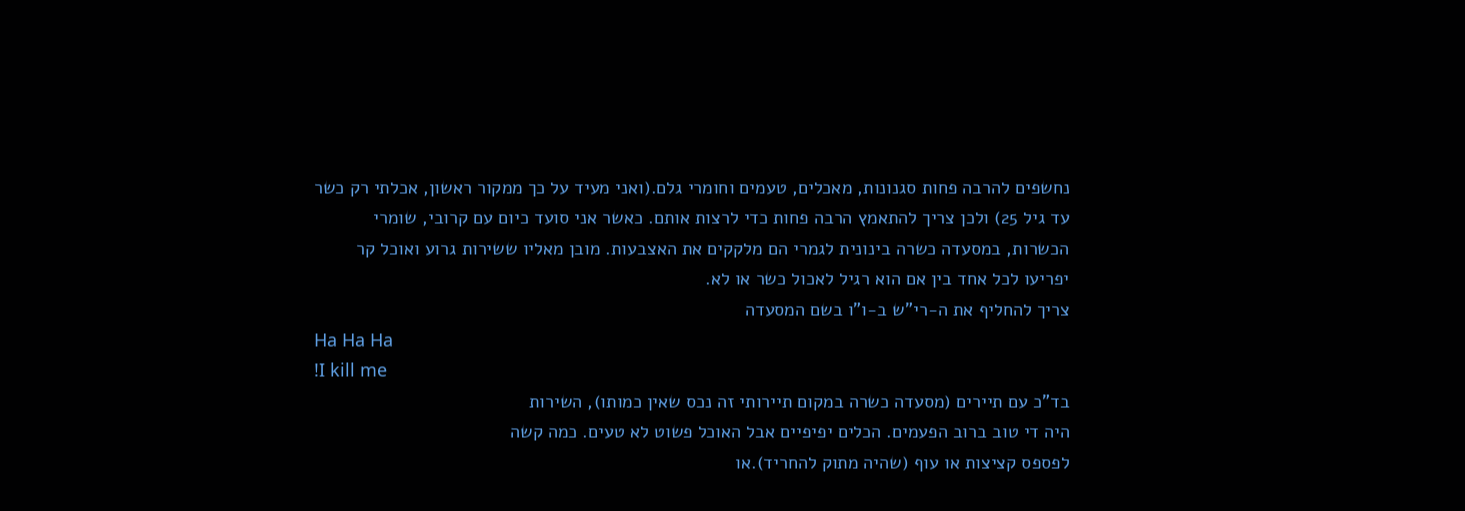נחשפים להרבה פחות סגנונות, מאכלים, טעמים וחומרי גלם.(ואני מעיד על כך ממקור ראשון, אכלתי רק כשר עד גיל 25) ולכן צריך להתאמץ הרבה פחות כדי לרצות אותם. כאשר אני סועד כיום עם קרובי, שומרי הכשרות, במסעדה כשרה בינונית לגמרי הם מלקקים את האצבעות. מובן מאליו ששירות גרוע ואוכל קר יפריעו לכל אחד בין אם הוא רגיל לאכול כשר או לא.
צריך להחליף את ה-רי"ש ב-ו"ו בשם המסעדה
Ha Ha Ha
!I kill me
בד"כ עם תיירים (מסעדה כשרה במקום תיירותי זה נכס שאין כמותו), השירות
היה די טוב ברוב הפעמים. הכלים יפיפיים אבל האוכל פשוט לא טעים. כמה קשה
לפספס קציצות או עוף (שהיה מתוק להחריד).או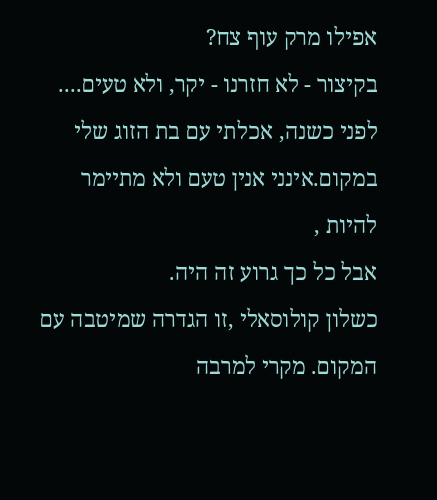אפילו מרק עוף צח?
בקיצור - לא חזרנו - יקר, ולא טעים....
לפני כשנה, אכלתי עם בת הזוג שלי במקום.אינני אנין טעם ולא מתיימר להיות ,
אבל כל כך גרוע זה היה.
כשלון קולוסאלי ,זו הגדרה שמיטבה עם המקום. מקרי למרבה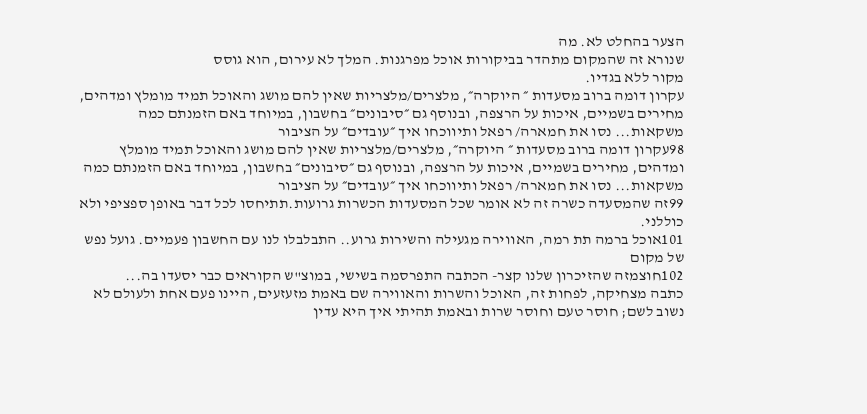הצער בהחלט לא. מה
שנורא זה שהמקום מתהדר בביקורות אוכל מפרגנות. המלך לא עירום, הוא גוסס
מקור ללא בגדיו.
עקרון דומה ברוב מסעדות ״ היוקרה״, מלצרים/מלצריות שאין להם מושג והאוכל תמיד מומלץ ומדהים, מחירים בשמיים, איכות על הרצפה, ובנוסף גם ״סיבונים״ בחשבון, במיוחד באם הזמנתם כמה משקאות... נסו את חמארה/ רפאל ותיווכחו איך ״עובדים״ על הציבור
98עקרון דומה ברוב מסעדות ״ היוקרה״, מלצרים/מלצריות שאין להם מושג והאוכל תמיד מומלץ ומדהים, מחירים בשמיים, איכות על הרצפה, ובנוסף גם ״סיבונים״ בחשבון, במיוחד באם הזמנתם כמה משקאות... נסו את חמארה/ רפאל ותיווכחו איך ״עובדים״ על הציבור
99זה שהמסעדה כשרה זה לא אומר שכל המסעדות הכשרות גרועות.תתיחסו לכל דבר באופן ספציפי ולא כוללני.
101אוכל ברמה תת רמה, האווירה מגעילה והשירות גרוע.. התבלבלו לנו עם החשבון פעמיים. גועל נפש של מקום
102חוצמזה שהזיכרון שלנו קצר- הכתבה התפרסמה בשישי, במוצ"ש הקוראים כבר יסעדו בה...
כתבה מצחיקה, לפחות זה, האוכל והשרות והאווירה שם באמת מזעזעים, היינו פעם אחת ולעולם לא נשוב לשם; חוסר טעם וחוסר שרות ובאמת תהיתי איך היא עדין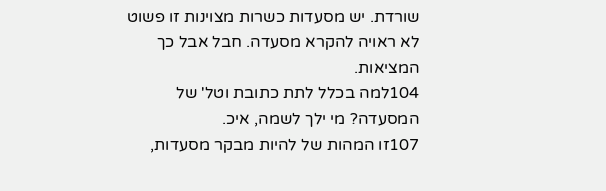שורדת. יש מסעדות כשרות מצוינות זו פשוט לא ראויה להקרא מסעדה. חבל אבל כך המציאות.
104למה בכלל לתת כתובת וטל' של המסעדה? מי ילך לשמה, איכ.
107זו המהות של להיות מבקר מסעדות,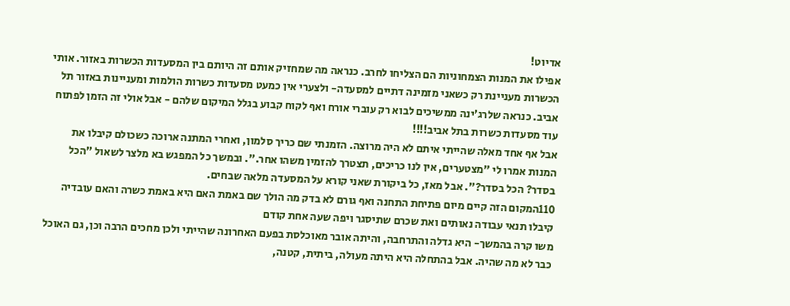אדיוט!
אפילו את המנות הצמחוניות הם הצליחו לחרב. כנראה מה שמחזיק אותם זה היותם בין המסעדות הכשרות באזור. אותי הכשרות מעניינת רק כשאני מזמינה דתיים למסעדה- ולצערי אין כמעט מסעדות כשרות הולמות ומעניינות באזור תל אביב. כנראה שלרג'ינה ממשיכים לבוא רק עוברי אורח ואף לקוח קבוע בגלל המיקום שלהם - אבל אולי זה הזמן לפתוח עוד מסעדות כשרות בתל אביב!!!!
אבל אף אחד מאלה שהייתי איתם לא היה מרוצה. הזמנתי שם כריך סלמון, ואחרי המתנה ארוכה כשכולם קיבלו את המנות אמרו לי "מצטערים, אין לנו כריכים, תצטרך להזמין משהו אחר.". ובמשך כל המפגש בא מלצר לשאול "הכל בסדר? הכל בסדר?". אבל מאז, כל ביקורת שאני קורא על המסעדה מלאה שבחים.
110המקום הזה קיים מיום פתיחת התחנה ואף גורם לא בדק מה הולך שם באמת האם היא באמת כשרה והאם עובדיה קיבלו תנאי עבודה נאותים ואת שכרם שתיסגר ויפה שעה אחת קודם
משו קרה בהמשך- היא גדלה והתרחבה, והיתה אובר מאוכלסת בפעם האחרונה שהייתי ולכן מחכים הרבה וכן, גם האוכל כבר לא מה שהיה. אבל בהתחלה היא היתה מעולה, ביתית, קטנה,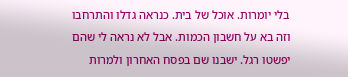בלי יומרות. אוכל של בית. כנראה גדלו והתרחבו וזה בא על חשבון הכמות. אבל לא נראה לי שהם יפשטו רגל. ישבנו שם בפסח האחרון ולמרות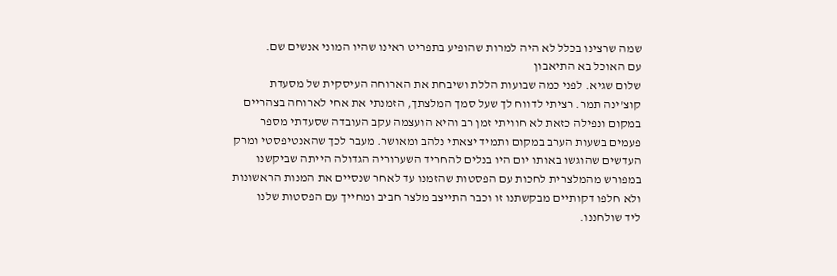שמה שרצינו בכלל לא היה למרות שהופיע בתפריט ראינו שהיו המוני אנשים שם.
עם האוכל בא התיאבון
שלום שגיא. לפני כמה שבועות הללת ושיבחת את הארוחה העיסקית של מסעדת
קוצ'ינה תמר. רציתי לדווח לך שעל סמך המלצתך, הזמנתי את אחי לארוחה בצהריים
במקום ונפילה כזאת לא חוויתי זמן רב והיא הועצמה עקב העובדה שסעדתי מספר
פעמים בשעות הערב במקום ותמיד יצאתי נלהב ומאושר. מעבר לכך שהאנטיפסטי ומרק
העדשים שהוגשו באותו יום היו בנלים להחריד השערוריה הגדולה הייתה שביקשנו
במפורש מהמלצרית לחכות עם הפסטות שהזמנו עד לאחר שנסיים את המנות הראשונות
ולא חלפו דקותיים מבקשתנו זו וכבר התייצב מלצר חביב ומחייך עם הפסטות שלנו
ליד שולחננו.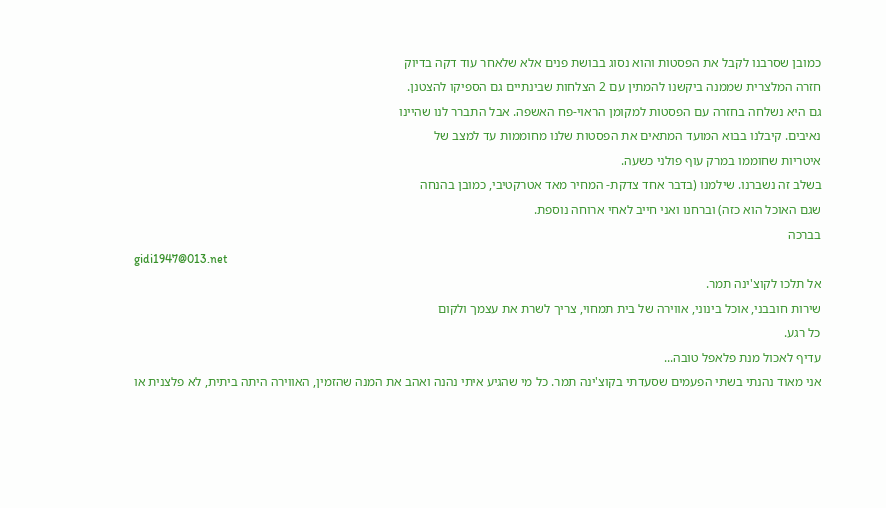כמובן שסרבנו לקבל את הפסטות והוא נסוג בבושת פנים אלא שלאחר עוד דקה בדיוק
חזרה המלצרית שממנה ביקשנו להמתין עם 2 הצלחות שבינתיים גם הספיקו להצטנן.
גם היא נשלחה בחזרה עם הפסטות למקומן הראוי-פח האשפה. אבל התברר לנו שהיינו
נאיבים. קיבלנו בבוא המועד המתאים את הפסטות שלנו מחוממות עד למצב של
איטריות שחוממו במרק עוף פולני כשעה.
בשלב זה נשברנו. שילמנו (בדבר אחד צדקת- המחיר מאד אטרקטיבי, כמובן בהנחה
שגם האוכל הוא כזה) וברחנו ואני חייב לאחי ארוחה נוספת.
בברכה
gidi1947@013.net
אל תלכו לקוצ'ינה תמר.
שירות חובבני, אוכל בינוני, אווירה של בית תמחוי, צריך לשרת את עצמך ולקום
כל רגע.
עדיף לאכול מנת פלאפל טובה...
אני מאוד נהנתי בשתי הפעמים שסעדתי בקוצ'ינה תמר. כל מי שהגיע איתי נהנה ואהב את המנה שהזמין, האווירה היתה ביתית, לא פלצנית או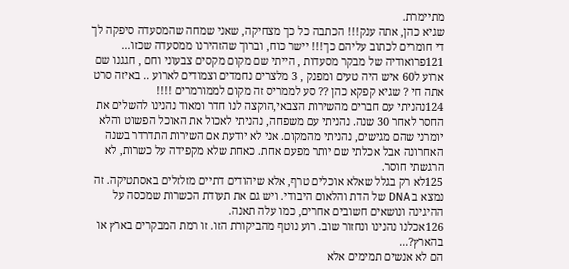מתיימרת.
שגיא כהן, אתה ענק!!! הכתבה כל כך מצחיקה, שאני שמחה שהמסעדה סיפקה לך די חומרים לכתוב עליהם כך!!! יישר כוח, וברוך שהזהירנו ממסעדה שכזו...
121פרואודיה של מבקר מסעדות , הייתי שם מקום מקסים צבעוני וחם , חגגנו שם ארוע ל60 איש היה טעים ומפנק , 3 מלצרים נחמדים וצמודים לארוע .. באיזה סרט אתה חי ? שגיא קפקא כהן ?? סע לממריס זה מקום לממורמרים !!!!
124נהניתי עם חברים מהשירות הצבאי,הוקצה לנו חדר ומאוד נהנינו להשלים את החסר לאחר 30 שנה. נהניתי עם משפחה, נהניתי לאכול את האוכל הפשוט והלא יומרני שהם מגישים, נהניתי מהמקום. אני לא יודעת אם השירות התדרדר בשנה האחרונה אבל אכלתי שם יותר מפעם אחת. כאחת שלא מקפידה על כשרות, לא הרגשתי חוסר.
125לא רק בגלל שאלא אוכלים טרף, אלא שיהודים דתיים מזלזלים באסתטיקה. זה נמצא ב DNA של הדת והלאום היבודי. ויש גם את תעודת הכשרות שמכסה על ההיגינה ונושאים חשובים אחרים, כמו עלה תאנה.
126אכלנו נהנינו ונחזור שוב. רוע נוטף מהביקורת הזו. זו רמת המבקרים בארץ או בהארץ?...
הם לא אנשים תמימים אלא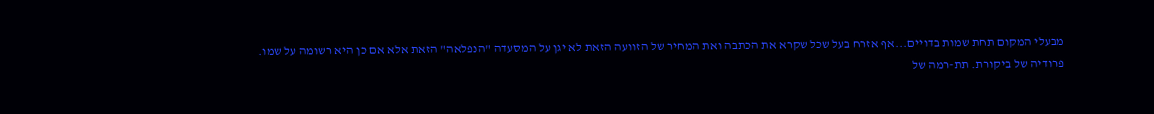מבעלי המקום תחת שמות בדויים...אף אזרח בעל שכל שקרא את הכתבה ואת המחיר של הזוועה הזאת לא יגן על המסעדה "הנפלאה" הזאת אלא אם כן היא רשומה על שמו.
פרודיה של ביקורת. תת-רמה של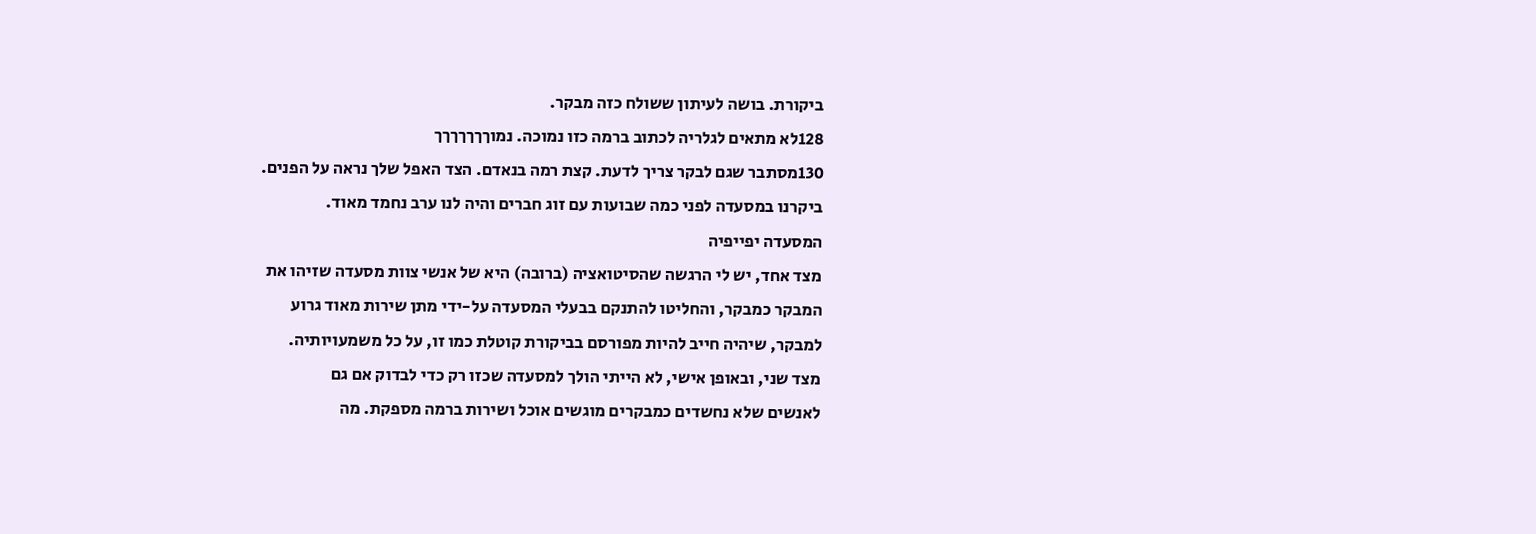ביקורת. בושה לעיתון ששולח כזה מבקר.
128לא מתאים לגלריה לכתוב ברמה כזו נמוכה. נמוךךךךךךך
130מסתבר שגם לבקר צריך לדעת. קצת רמה בנאדם. הצד האפל שלך נראה על הפנים.
ביקרנו במסעדה לפני כמה שבועות עם זוג חברים והיה לנו ערב נחמד מאוד.
המסעדה יפייפיה
מצד אחד, יש לי הרגשה שהסיטואציה (ברובה) היא של אנשי צוות מסעדה שזיהו את
המבקר כמבקר, והחליטו להתנקם בבעלי המסעדה על-ידי מתן שירות מאוד גרוע
למבקר, שיהיה חייב להיות מפורסם בביקורת קוטלת כמו זו, על כל משמעויותיה.
מצד שני, ובאופן אישי, לא הייתי הולך למסעדה שכזו רק כדי לבדוק אם גם
לאנשים שלא נחשדים כמבקרים מוגשים אוכל ושירות ברמה מספקת. מה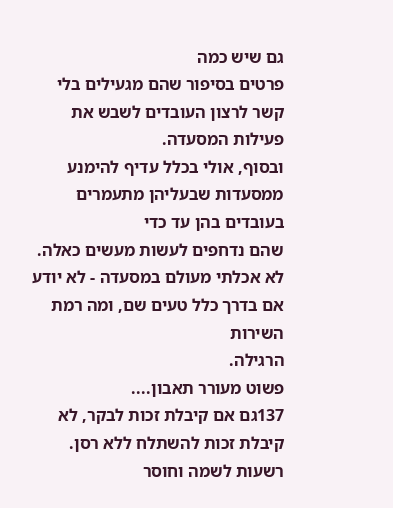גם שיש כמה
פרטים בסיפור שהם מגעילים בלי קשר לרצון העובדים לשבש את פעילות המסעדה.
ובסוף, אולי בכלל עדיף להימנע ממסעדות שבעליהן מתעמרים בעובדים בהן עד כדי
שהם נדחפים לעשות מעשים כאלה.
לא אכלתי מעולם במסעדה - לא יודע אם בדרך כלל טעים שם, ומה רמת השירות
הרגילה.
פשוט מעורר תאבון....
137גם אם קיבלת זכות לבקר, לא קיבלת זכות להשתלח ללא רסן. רשעות לשמה וחוסר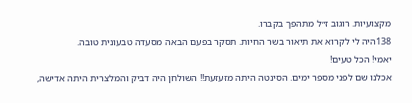מקצועיות. רוגוב ז״ל מתהפך בקברו.
138היה לי לקרוא את תיאור בשר החיות. תסקר בפעם הבאה מסעדה טבעונית טובה.
יאמי! הכל טעים!
אכלנו שם לפני מספר ימים. הסינטה היתה מזעזעת!! השולחן היה דביק והמלצרית היתה אדישה,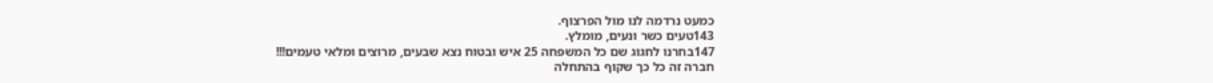כמעט נרדמה לנו מול הפרצוף.
143טעים כשר ונעים, מומלץ.
147בחרנו לחגוג שם כל המשפחה 25 איש ובטוח נצא שבעים, מרוצים ומלאי טעמים!!!
חברה זה כל כך שקוף בהתחלה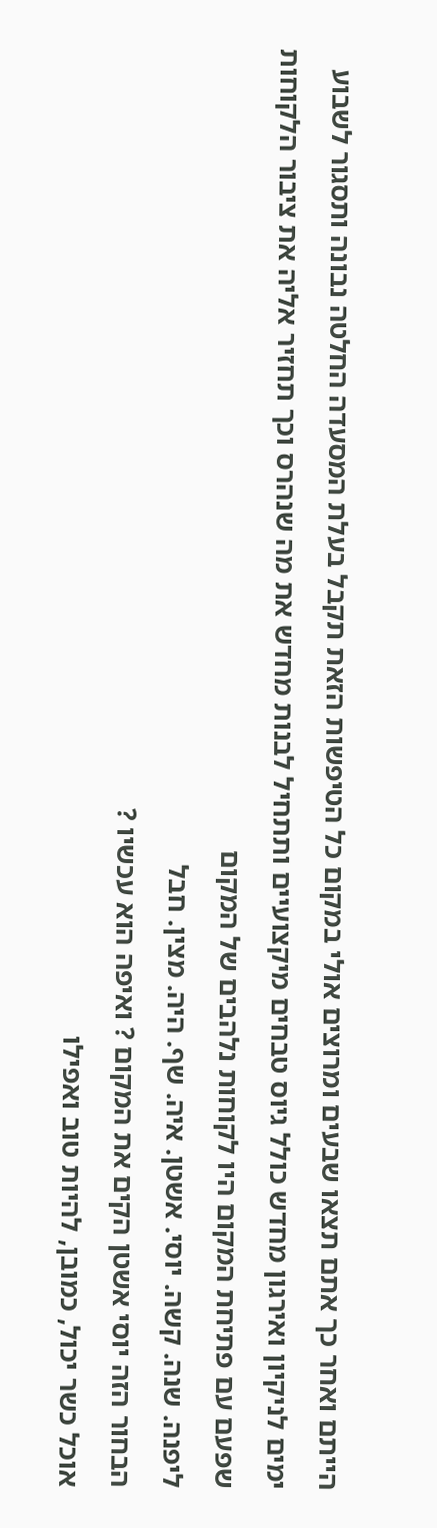הייתם ואחר כך אתם תצאו שבעים ומרוצים אולי במקום כל הטיפשות הזאת תקבל בעלת המסעדה החלטה נבונה ותסגור לשבוע ימים לניקיון ואירגון מחדש כולל גיוס טבחים מיקצועיים ותתחיל לבנות מחדש את מה שנהרס וכך תחזיר אליה את ציבור הלקוחות שפעם עם פתיחת המקום היו לקוחות נלהבים של המקום
ליפנה. שנה. קשה. יוסי. אשטן. איה. שף. היה. מצין. חבל
הבחור הזה יוסי אשטן הקים את המקום ? ואיפה הוא עכשיו ?
אוכל כשר יכול, כמובן, להיות טוב ואפילו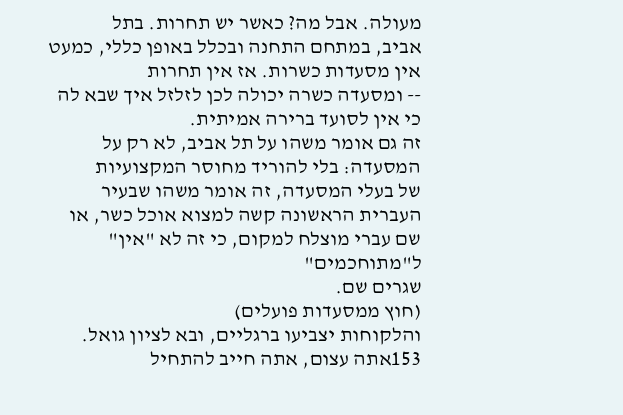מעולה. אבל מה? כאשר יש תחרות. בתל
אביב, במתחם התחנה ובכלל באופן כללי, כמעט אין מסעדות כשרות. אז אין תחרות
-- ומסעדה כשרה יכולה לכן לזלזל איך שבא לה כי אין לסועד ברירה אמיתית.
זה גם אומר משהו על תל אביב, לא רק על המסעדה: בלי להוריד מחוסר המקצועיות
של בעלי המסעדה, זה אומר משהו שבעיר העברית הראשונה קשה למצוא אוכל כשר, או
שם עברי מוצלח למקום, כי זה לא "אין" ל"מתוחכמים"
שגרים שם.
(חוץ ממסעדות פועלים)
והלקוחות יצביעו ברגליים, ובא לציון גואל.
153אתה עצום, אתה חייב להתחיל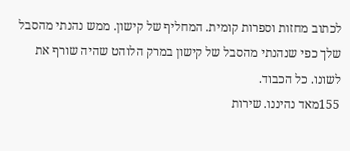לכתוב מחזות וספרות קומית. המחליף של קישון. ממש נהנתי מהסבל שלך כפי שנהנתי מהסבל של קישון במרק הלוהט שהיה שורף את לשונו. כל הכבוד.
155מאד נהיננו. שירות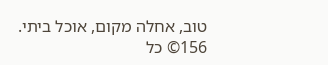טוב, אחלה מקום, אוכל ביתי.
156© כל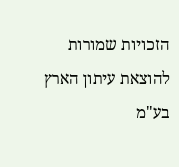הזכויות שמורות להוצאת עיתון הארץ בע"מ